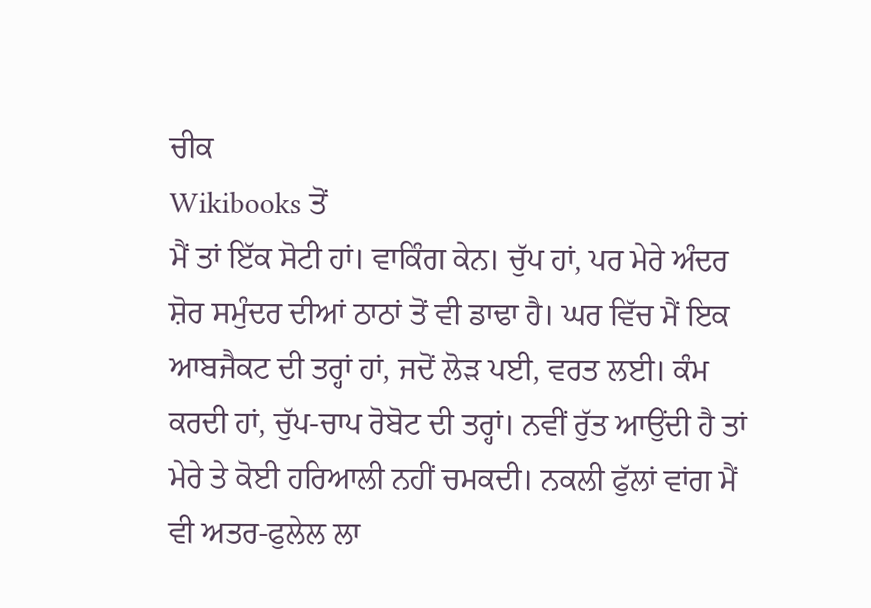ਚੀਕ
Wikibooks ਤੋਂ
ਮੈਂ ਤਾਂ ਇੱਕ ਸੋਟੀ ਹਾਂ। ਵਾਕਿੰਗ ਕੇਨ। ਚੁੱਪ ਹਾਂ, ਪਰ ਮੇਰੇ ਅੰਦਰ ਸ਼ੋਰ ਸਮੁੰਦਰ ਦੀਆਂ ਠਾਠਾਂ ਤੋਂ ਵੀ ਡਾਢਾ ਹੈ। ਘਰ ਵਿੱਚ ਮੈਂ ਇਕ ਆਬਜੈਕਟ ਦੀ ਤਰ੍ਹਾਂ ਹਾਂ, ਜਦੋਂ ਲੋੜ ਪਈ, ਵਰਤ ਲਈ। ਕੰਮ ਕਰਦੀ ਹਾਂ, ਚੁੱਪ-ਚਾਪ ਰੋਬੋਟ ਦੀ ਤਰ੍ਹਾਂ। ਨਵੀਂ ਰੁੱਤ ਆਉਂਦੀ ਹੈ ਤਾਂ ਮੇਰੇ ਤੇ ਕੋਈ ਹਰਿਆਲੀ ਨਹੀਂ ਚਮਕਦੀ। ਨਕਲੀ ਫੁੱਲਾਂ ਵਾਂਗ ਮੈਂ ਵੀ ਅਤਰ-ਫੁਲੇਲ ਲਾ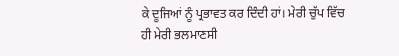ਕੇ ਦੂਜਿਆਂ ਨੂੰ ਪ੍ਰਭਾਵਤ ਕਰ ਦਿੰਦੀ ਹਾਂ। ਮੇਰੀ ਚੁੱਪ ਵਿੱਚ ਹੀ ਮੇਰੀ ਭਲਮਾਣਸੀ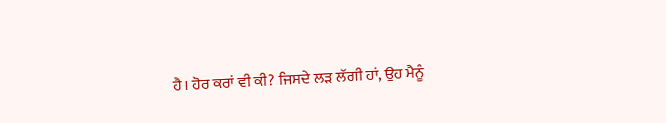ਹੈ। ਹੋਰ ਕਰਾਂ ਵੀ ਕੀ? ਜਿਸਦੇ ਲੜ ਲੱਗੀ ਹਾਂ, ਉਹ ਮੈਨੂੰ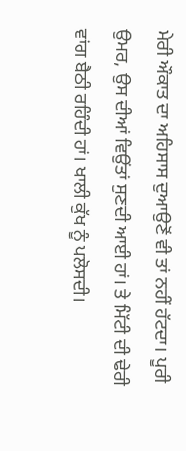ਮੇਰੀ ਔਕਾਤ ਦਾ ਅਹਿਸਾਸ ਦੁਆਉਣੋਂ ਵੀ ਤਾਂ ਨਹੀਂ ਹੱਟਦਾ। ਪੂਰੀ ਉਮਰ, ਉਸ ਦੀਆਂ ਵਿਉਂਤਾਂ ਸੁਣਦੀ ਆਈ ਹਾਂ। ਤੇ ਮਿੱਟੀ ਦੀ ਢੇਰੀ ਵਾਂਗ ਬੈਠੀ ਰਹਿੰਦੀ ਹਾਂ। ਖਾਲੀ ਕੁੱਖ ਨੂੰ ਪਲੋਸਦੀ।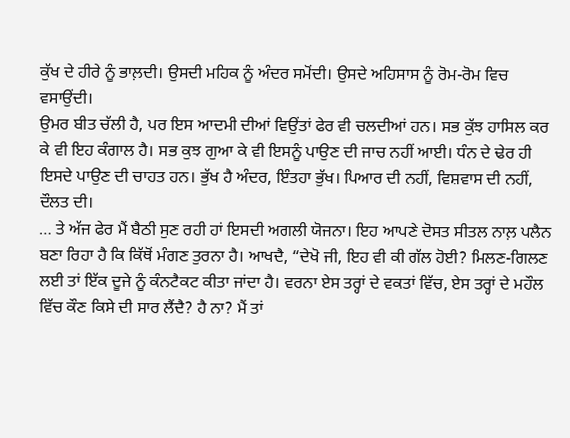ਕੁੱਖ ਦੇ ਹੀਰੇ ਨੂੰ ਭਾਲ਼ਦੀ। ਉਸਦੀ ਮਹਿਕ ਨੂੰ ਅੰਦਰ ਸਮੋਂਦੀ। ਉਸਦੇ ਅਹਿਸਾਸ ਨੂੰ ਰੋਮ-ਰੋਮ ਵਿਚ ਵਸਾਉਂਦੀ।
ਉਮਰ ਬੀਤ ਚੱਲੀ ਹੈ, ਪਰ ਇਸ ਆਦਮੀ ਦੀਆਂ ਵਿਉਂਤਾਂ ਫੇਰ ਵੀ ਚਲਦੀਆਂ ਹਨ। ਸਭ ਕੁੱਝ ਹਾਸਿਲ ਕਰ ਕੇ ਵੀ ਇਹ ਕੰਗਾਲ ਹੈ। ਸਭ ਕੁਝ ਗੁਆ ਕੇ ਵੀ ਇਸਨੂੰ ਪਾਉਣ ਦੀ ਜਾਚ ਨਹੀਂ ਆਈ। ਧੰਨ ਦੇ ਢੇਰ ਹੀ ਇਸਦੇ ਪਾਉਣ ਦੀ ਚਾਹਤ ਹਨ। ਭੁੱਖ ਹੈ ਅੰਦਰ, ਇੰਤਹਾ ਭੁੱਖ। ਪਿਆਰ ਦੀ ਨਹੀਂ, ਵਿਸ਼ਵਾਸ ਦੀ ਨਹੀਂ, ਦੌਲਤ ਦੀ।
… ਤੇ ਅੱਜ ਫੇਰ ਮੈਂ ਬੈਠੀ ਸੁਣ ਰਹੀ ਹਾਂ ਇਸਦੀ ਅਗਲੀ ਯੋਜਨਾ। ਇਹ ਆਪਣੇ ਦੋਸਤ ਸੀਤਲ ਨਾਲ਼ ਪਲੈਨ ਬਣਾ ਰਿਹਾ ਹੈ ਕਿ ਕਿੱਥੋਂ ਮੰਗਣ ਤੁਰਨਾ ਹੈ। ਆਖਦੈ, “ਦੇਖੋ ਜੀ, ਇਹ ਵੀ ਕੀ ਗੱਲ ਹੋਈ? ਮਿਲਣ-ਗਿਲਣ ਲਈ ਤਾਂ ਇੱਕ ਦੂਜੇ ਨੂੰ ਕੰਨਟੈਕਟ ਕੀਤਾ ਜਾਂਦਾ ਹੈ। ਵਰਨਾ ਏਸ ਤਰ੍ਹਾਂ ਦੇ ਵਕਤਾਂ ਵਿੱਚ, ਏਸ ਤਰ੍ਹਾਂ ਦੇ ਮਹੌਲ ਵਿੱਚ ਕੌਣ ਕਿਸੇ ਦੀ ਸਾਰ ਲੈਂਦੈ? ਹੈ ਨਾ? ਮੈਂ ਤਾਂ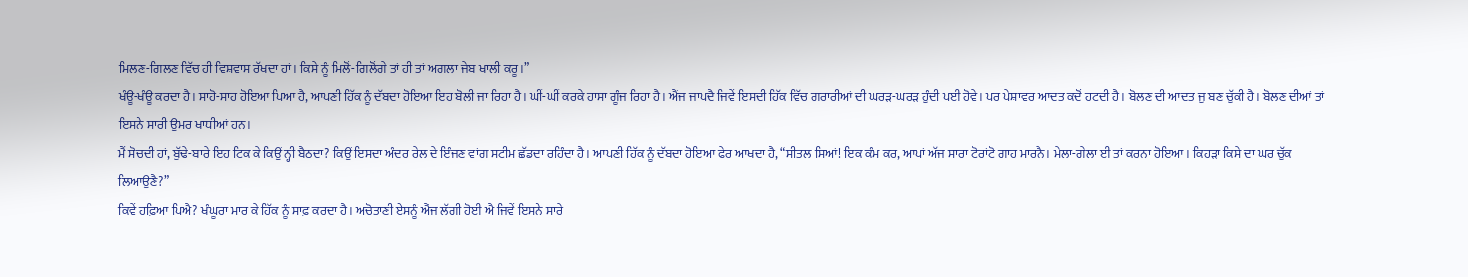ਮਿਲਣ-ਗਿਲਣ ਵਿੱਚ ਹੀ ਵਿਸ਼ਵਾਸ ਰੱਖਦਾ ਹਾਂ। ਕਿਸੇ ਨੂੰ ਮਿਲੋਂ-ਗਿਲੋਂਗੇ ਤਾਂ ਹੀ ਤਾਂ ਅਗਲਾ ਜੇਬ ਖਾਲੀ ਕਰੂ।”
ਖੰਊ-ਖੰਊ ਕਰਦਾ ਹੈ। ਸਾਹੋ-ਸਾਹ ਹੋਇਆ ਪਿਆ ਹੈ, ਆਪਣੀ ਹਿੱਕ ਨੂੰ ਦੱਬਦਾ ਹੋਇਆ ਇਹ ਬੋਲੀ ਜਾ ਰਿਹਾ ਹੈ। ਘੀਂ-ਘੀਂ ਕਰਕੇ ਹਾਸਾ ਗੂੰਜ ਰਿਹਾ ਹੈ। ਐਂਜ ਜਾਪਦੈ ਜਿਵੇਂ ਇਸਦੀ ਹਿੱਕ ਵਿੱਚ ਗਰਾਰੀਆਂ ਦੀ ਘਰੜ-ਘਰੜ ਹੁੰਦੀ ਪਈ ਹੋਵੇ। ਪਰ ਪੇਸ਼ਾਵਰ ਆਦਤ ਕਦੋਂ ਹਟਦੀ ਹੈ। ਬੋਲਣ ਦੀ ਆਦਤ ਜੁ ਬਣ ਚੁੱਕੀ ਹੈ। ਬੋਲਣ ਦੀਆਂ ਤਾਂ ਇਸਨੇ ਸਾਰੀ ਉਮਰ ਖਾਧੀਆਂ ਹਨ।
ਮੈਂ ਸੋਚਦੀ ਹਾਂ, ਬੁੱਢੇ-ਬਾਰੇ ਇਹ ਟਿਕ ਕੇ ਕਿਉਂ ਨ੍ਹੀ ਬੈਠਦਾ? ਕਿਉਂ ਇਸਦਾ ਅੰਦਰ ਰੇਲ ਦੇ ਇੰਜਣ ਵਾਂਗ ਸਟੀਮ ਛੱਡਦਾ ਰਹਿੰਦਾ ਹੈ। ਆਪਣੀ ਹਿੱਕ ਨੂੰ ਦੱਬਦਾ ਹੋਇਆ ਫੇਰ ਆਖਦਾ ਹੈ, “ਸੀਤਲ ਸਿਆਂ! ਇਕ ਕੰਮ ਕਰ, ਆਪਾਂ ਅੱਜ ਸਾਰਾ ਟੋਰਾਂਟੋ ਗਾਹ ਮਾਰਨੈ। ਮੇਲਾ-ਗੇਲਾ ਈ ਤਾਂ ਕਰਨਾ ਹੋਇਆ। ਕਿਹੜਾ ਕਿਸੇ ਦਾ ਘਰ ਚੁੱਕ ਲਿਆਉਣੈ?”
ਕਿਵੇਂ ਹਫ਼ਿਆ ਪਿਐ? ਖੰਘੂਰਾ ਮਾਰ ਕੇ ਹਿੱਕ ਨੂੰ ਸਾਫ਼ ਕਰਦਾ ਹੈ। ਅਚੋਤਾਣੀ ਏਸਨੂੰ ਐਂਜ ਲੱਗੀ ਹੋਈ ਐ ਜਿਵੇਂ ਇਸਨੇ ਸਾਰੇ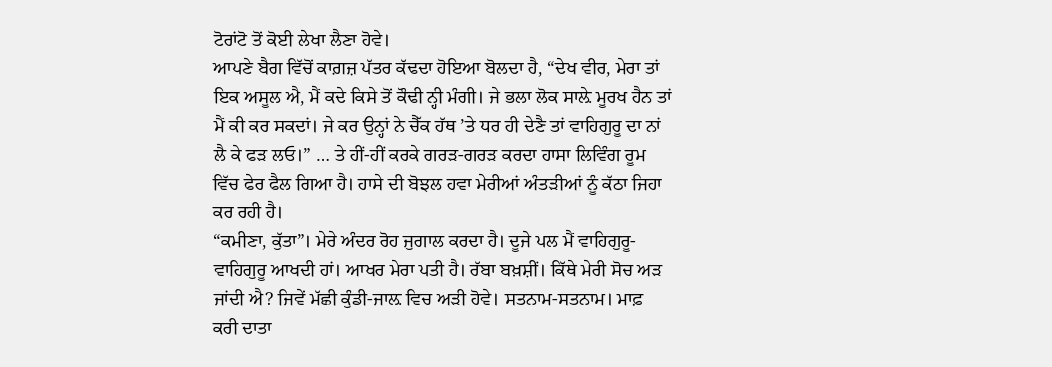ਟੋਰਾਂਟੋ ਤੋਂ ਕੋਈ ਲੇਖਾ ਲੈਣਾ ਹੋਵੇ।
ਆਪਣੇ ਬੈਗ ਵਿੱਚੋਂ ਕਾਗ਼ਜ਼ ਪੱਤਰ ਕੱਢਦਾ ਹੋਇਆ ਬੋਲਦਾ ਹੈ, “ਦੇਖ ਵੀਰ, ਮੇਰਾ ਤਾਂ ਇਕ ਅਸੂਲ ਐ, ਮੈਂ ਕਦੇ ਕਿਸੇ ਤੋਂ ਕੌਢੀ ਨ੍ਹੀ ਮੰਗੀ। ਜੇ ਭਲਾ ਲੋਕ ਸਾਲ਼ੇ ਮੂਰਖ ਹੈਨ ਤਾਂ ਮੈਂ ਕੀ ਕਰ ਸਕਦਾਂ। ਜੇ ਕਰ ਉਨ੍ਹਾਂ ਨੇ ਚੈੱਕ ਹੱਥ ’ਤੇ ਧਰ ਹੀ ਦੇਣੈ ਤਾਂ ਵਾਹਿਗੁਰੂ ਦਾ ਨਾਂ ਲੈ ਕੇ ਫੜ ਲਓ।” … ਤੇ ਹੀਂ-ਹੀਂ ਕਰਕੇ ਗਰੜ-ਗਰੜ ਕਰਦਾ ਹਾਸਾ ਲਿਵਿੰਗ ਰੂਮ ਵਿੱਚ ਫੇਰ ਫੈਲ ਗਿਆ ਹੈ। ਹਾਸੇ ਦੀ ਬੋਝਲ ਹਵਾ ਮੇਰੀਆਂ ਅੰਤੜੀਆਂ ਨੂੰ ਕੱਠਾ ਜਿਹਾ ਕਰ ਰਹੀ ਹੈ।
“ਕਮੀਣਾ, ਕੁੱਤਾ”। ਮੇਰੇ ਅੰਦਰ ਰੋਹ ਜੁਗਾਲ ਕਰਦਾ ਹੈ। ਦੂਜੇ ਪਲ ਮੈਂ ਵਾਹਿਗੁਰੂ-ਵਾਹਿਗੁਰੂ ਆਖਦੀ ਹਾਂ। ਆਖਰ ਮੇਰਾ ਪਤੀ ਹੈ। ਰੱਬਾ ਬਖ਼ਸ਼ੀਂ। ਕਿੱਥੇ ਮੇਰੀ ਸੋਚ ਅੜ ਜਾਂਦੀ ਐ? ਜਿਵੇਂ ਮੱਛੀ ਕੁੰਡੀ-ਜਾਲ਼ ਵਿਚ ਅੜੀ ਹੋਵੇ। ਸਤਨਾਮ-ਸਤਨਾਮ। ਮਾਫ਼ ਕਰੀ ਦਾਤਾ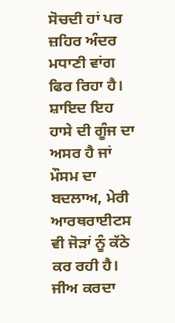ਸੋਚਦੀ ਹਾਂ ਪਰ ਜ਼ਹਿਰ ਅੰਦਰ ਮਧਾਣੀ ਵਾਂਗ ਫਿਰ ਰਿਹਾ ਹੈ। ਸ਼ਾਇਦ ਇਹ ਹਾਸੇ ਦੀ ਗੂੰਜ ਦਾ ਅਸਰ ਹੈ ਜਾਂ ਮੌਸਮ ਦਾ ਬਦਲਾਅ, ਮੇਰੀ ਆਰਥਰਾਈਟਸ ਵੀ ਜੋੜਾਂ ਨੂੰ ਕੱਠੇ ਕਰ ਰਹੀ ਹੈ। ਜੀਅ ਕਰਦਾ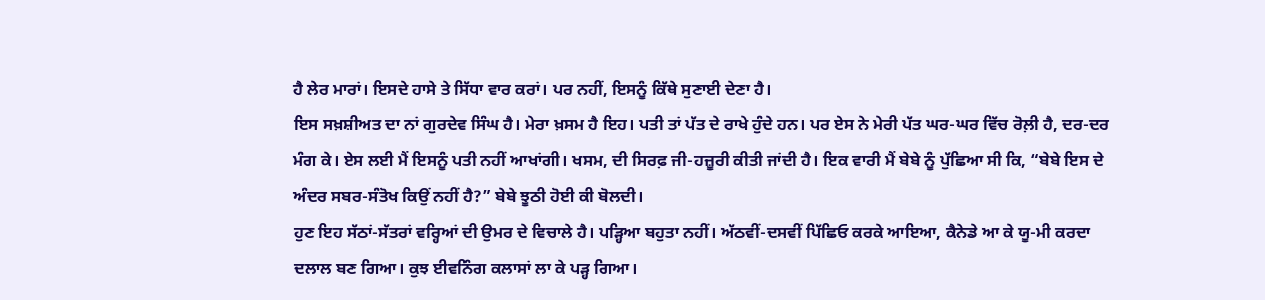ਹੈ ਲੇਰ ਮਾਰਾਂ। ਇਸਦੇ ਹਾਸੇ ਤੇ ਸਿੱਧਾ ਵਾਰ ਕਰਾਂ। ਪਰ ਨਹੀਂ, ਇਸਨੂੰ ਕਿੱਥੇ ਸੁਣਾਈ ਦੇਣਾ ਹੈ।
ਇਸ ਸਖ਼ਸ਼ੀਅਤ ਦਾ ਨਾਂ ਗੁਰਦੇਵ ਸਿੰਘ ਹੈ। ਮੇਰਾ ਖ਼ਸਮ ਹੈ ਇਹ। ਪਤੀ ਤਾਂ ਪੱਤ ਦੇ ਰਾਖੇ ਹੁੰਦੇ ਹਨ। ਪਰ ਏਸ ਨੇ ਮੇਰੀ ਪੱਤ ਘਰ-ਘਰ ਵਿੱਚ ਰੋਲ਼ੀ ਹੈ, ਦਰ-ਦਰ ਮੰਗ ਕੇ। ਏਸ ਲਈ ਮੈਂ ਇਸਨੂੰ ਪਤੀ ਨਹੀਂ ਆਖਾਂਗੀ। ਖਸਮ, ਦੀ ਸਿਰਫ਼ ਜੀ-ਹਜ਼ੂਰੀ ਕੀਤੀ ਜਾਂਦੀ ਹੈ। ਇਕ ਵਾਰੀ ਮੈਂ ਬੇਬੇ ਨੂੰ ਪੁੱਛਿਆ ਸੀ ਕਿ, “ਬੇਬੇ ਇਸ ਦੇ ਅੰਦਰ ਸਬਰ-ਸੰਤੋਖ ਕਿਉਂ ਨਹੀਂ ਹੈ?” ਬੇਬੇ ਝੂਠੀ ਹੋਈ ਕੀ ਬੋਲਦੀ।
ਹੁਣ ਇਹ ਸੱਠਾਂ-ਸੱਤਰਾਂ ਵਰ੍ਹਿਆਂ ਦੀ ਉਮਰ ਦੇ ਵਿਚਾਲੇ ਹੈ। ਪੜ੍ਹਿਆ ਬਹੁਤਾ ਨਹੀਂ। ਅੱਠਵੀਂ-ਦਸਵੀਂ ਪਿੱਛਿਓ ਕਰਕੇ ਆਇਆ, ਕੈਨੇਡੇ ਆ ਕੇ ਯੂ-ਮੀ ਕਰਦਾ ਦਲਾਲ ਬਣ ਗਿਆ। ਕੁਝ ਈਵਨਿੰਗ ਕਲਾਸਾਂ ਲਾ ਕੇ ਪੜ੍ਹ ਗਿਆ।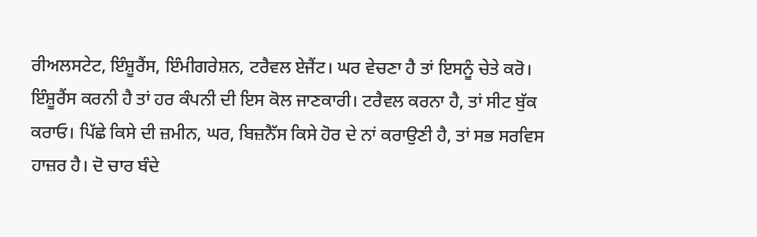ਰੀਅਲਸਟੇਟ, ਇੰਸ਼ੂਰੈਂਸ, ਇੰਮੀਗਰੇਸ਼ਨ, ਟਰੈਵਲ ਏਜੈਂਟ। ਘਰ ਵੇਚਣਾ ਹੈ ਤਾਂ ਇਸਨੂੰ ਚੇਤੇ ਕਰੋ। ਇੰਸ਼ੂਰੈਂਸ ਕਰਨੀ ਹੈ ਤਾਂ ਹਰ ਕੰਪਨੀ ਦੀ ਇਸ ਕੋਲ ਜਾਣਕਾਰੀ। ਟਰੈਵਲ ਕਰਨਾ ਹੈ, ਤਾਂ ਸੀਟ ਬੁੱਕ ਕਰਾਓ। ਪਿੱਛੇ ਕਿਸੇ ਦੀ ਜ਼ਮੀਨ, ਘਰ, ਬਿਜ਼ਨੈੱਸ ਕਿਸੇ ਹੋਰ ਦੇ ਨਾਂ ਕਰਾਉਣੀ ਹੈ, ਤਾਂ ਸਭ ਸਰਵਿਸ ਹਾਜ਼ਰ ਹੈ। ਦੋ ਚਾਰ ਬੰਦੇ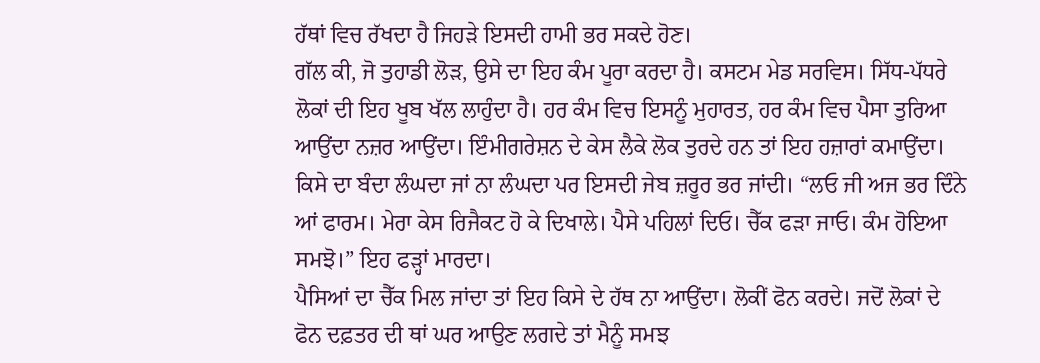ਹੱਥਾਂ ਵਿਚ ਰੱਖਦਾ ਹੈ ਜਿਹੜੇ ਇਸਦੀ ਹਾਮੀ ਭਰ ਸਕਦੇ ਹੋਣ।
ਗੱਲ ਕੀ, ਜੋ ਤੁਹਾਡੀ ਲੋੜ, ਉਸੇ ਦਾ ਇਹ ਕੰਮ ਪੂਰਾ ਕਰਦਾ ਹੈ। ਕਸਟਮ ਮੇਡ ਸਰਵਿਸ। ਸਿੱਧ-ਪੱਧਰੇ ਲੋਕਾਂ ਦੀ ਇਹ ਖੂਬ ਖੱਲ ਲਾਹੁੰਦਾ ਹੈ। ਹਰ ਕੰਮ ਵਿਚ ਇਸਨੂੰ ਮੁਹਾਰਤ, ਹਰ ਕੰਮ ਵਿਚ ਪੈਸਾ ਤੁਰਿਆ ਆਉਂਦਾ ਨਜ਼ਰ ਆਉਂਦਾ। ਇੰਮੀਗਰੇਸ਼ਨ ਦੇ ਕੇਸ ਲੈਕੇ ਲੋਕ ਤੁਰਦੇ ਹਨ ਤਾਂ ਇਹ ਹਜ਼ਾਰਾਂ ਕਮਾਉਂਦਾ। ਕਿਸੇ ਦਾ ਬੰਦਾ ਲੰਘਦਾ ਜਾਂ ਨਾ ਲੰਘਦਾ ਪਰ ਇਸਦੀ ਜੇਬ ਜ਼ਰੂਰ ਭਰ ਜਾਂਦੀ। “ਲਓ ਜੀ ਅਜ ਭਰ ਦਿੰਨੇ ਆਂ ਫਾਰਮ। ਮੇਰਾ ਕੇਸ ਰਿਜੈਕਟ ਹੋ ਕੇ ਦਿਖਾਲੇ। ਪੈਸੇ ਪਹਿਲਾਂ ਦਿਓ। ਚੈੱਕ ਫੜਾ ਜਾਓ। ਕੰਮ ਹੋਇਆ ਸਮਝੋ।” ਇਹ ਫੜ੍ਹਾਂ ਮਾਰਦਾ।
ਪੈਸਿਆਂ ਦਾ ਚੈੱਕ ਮਿਲ ਜਾਂਦਾ ਤਾਂ ਇਹ ਕਿਸੇ ਦੇ ਹੱਥ ਨਾ ਆਉਂਦਾ। ਲੋਕੀਂ ਫੋਨ ਕਰਦੇ। ਜਦੋਂ ਲੋਕਾਂ ਦੇ ਫੋਨ ਦਫ਼ਤਰ ਦੀ ਥਾਂ ਘਰ ਆਉਣ ਲਗਦੇ ਤਾਂ ਮੈਨੂੰ ਸਮਝ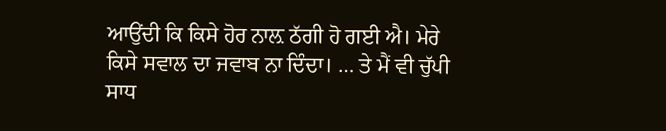ਆਉਂਦੀ ਕਿ ਕਿਸੇ ਹੋਰ ਨਾਲ਼ ਠੱਗੀ ਹੋ ਗਈ ਐ। ਮੇਰੇ ਕਿਸੇ ਸਵਾਲ ਦਾ ਜਵਾਬ ਨਾ ਦਿੰਦਾ। … ਤੇ ਮੈਂ ਵੀ ਚੁੱਪੀ ਸਾਧ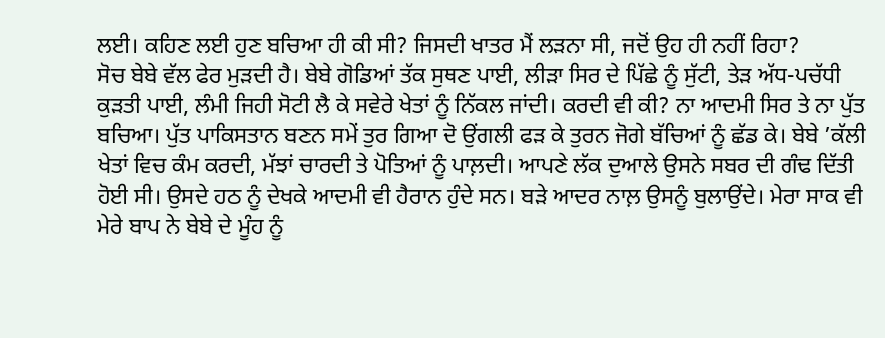ਲਈ। ਕਹਿਣ ਲਈ ਹੁਣ ਬਚਿਆ ਹੀ ਕੀ ਸੀ? ਜਿਸਦੀ ਖਾਤਰ ਮੈਂ ਲੜਨਾ ਸੀ, ਜਦੋਂ ਉਹ ਹੀ ਨਹੀਂ ਰਿਹਾ?
ਸੋਚ ਬੇਬੇ ਵੱਲ ਫੇਰ ਮੁੜਦੀ ਹੈ। ਬੇਬੇ ਗੋਡਿਆਂ ਤੱਕ ਸੁਥਣ ਪਾਈ, ਲੀੜਾ ਸਿਰ ਦੇ ਪਿੱਛੇ ਨੂੰ ਸੁੱਟੀ, ਤੇੜ ਅੱਧ-ਪਚੱਧੀ ਕੁੜਤੀ ਪਾਈ, ਲੰਮੀ ਜਿਹੀ ਸੋਟੀ ਲੈ ਕੇ ਸਵੇਰੇ ਖੇਤਾਂ ਨੂੰ ਨਿੱਕਲ ਜਾਂਦੀ। ਕਰਦੀ ਵੀ ਕੀ? ਨਾ ਆਦਮੀ ਸਿਰ ਤੇ ਨਾ ਪੁੱਤ ਬਚਿਆ। ਪੁੱਤ ਪਾਕਿਸਤਾਨ ਬਣਨ ਸਮੇਂ ਤੁਰ ਗਿਆ ਦੋ ਉਂਗਲੀ ਫੜ ਕੇ ਤੁਰਨ ਜੋਗੇ ਬੱਚਿਆਂ ਨੂੰ ਛੱਡ ਕੇ। ਬੇਬੇ ’ਕੱਲੀ ਖੇਤਾਂ ਵਿਚ ਕੰਮ ਕਰਦੀ, ਮੱਝਾਂ ਚਾਰਦੀ ਤੇ ਪੋਤਿਆਂ ਨੂੰ ਪਾਲ਼ਦੀ। ਆਪਣੇ ਲੱਕ ਦੁਆਲੇ ਉਸਨੇ ਸਬਰ ਦੀ ਗੰਢ ਦਿੱਤੀ ਹੋਈ ਸੀ। ਉਸਦੇ ਹਠ ਨੂੰ ਦੇਖਕੇ ਆਦਮੀ ਵੀ ਹੈਰਾਨ ਹੁੰਦੇ ਸਨ। ਬੜੇ ਆਦਰ ਨਾਲ਼ ਉਸਨੂੰ ਬੁਲਾਉਂਦੇ। ਮੇਰਾ ਸਾਕ ਵੀ ਮੇਰੇ ਬਾਪ ਨੇ ਬੇਬੇ ਦੇ ਮੂੰਹ ਨੂੰ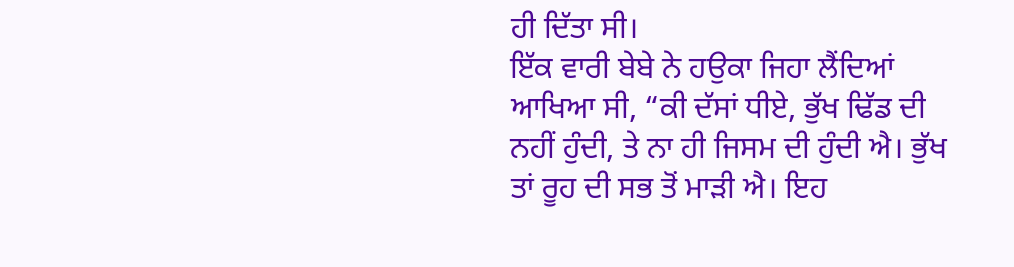ਹੀ ਦਿੱਤਾ ਸੀ।
ਇੱਕ ਵਾਰੀ ਬੇਬੇ ਨੇ ਹਉਕਾ ਜਿਹਾ ਲੈਂਦਿਆਂ ਆਖਿਆ ਸੀ, “ਕੀ ਦੱਸਾਂ ਧੀਏ, ਭੁੱਖ ਢਿੱਡ ਦੀ ਨਹੀਂ ਹੁੰਦੀ, ਤੇ ਨਾ ਹੀ ਜਿਸਮ ਦੀ ਹੁੰਦੀ ਐ। ਭੁੱਖ ਤਾਂ ਰੂਹ ਦੀ ਸਭ ਤੋਂ ਮਾੜੀ ਐ। ਇਹ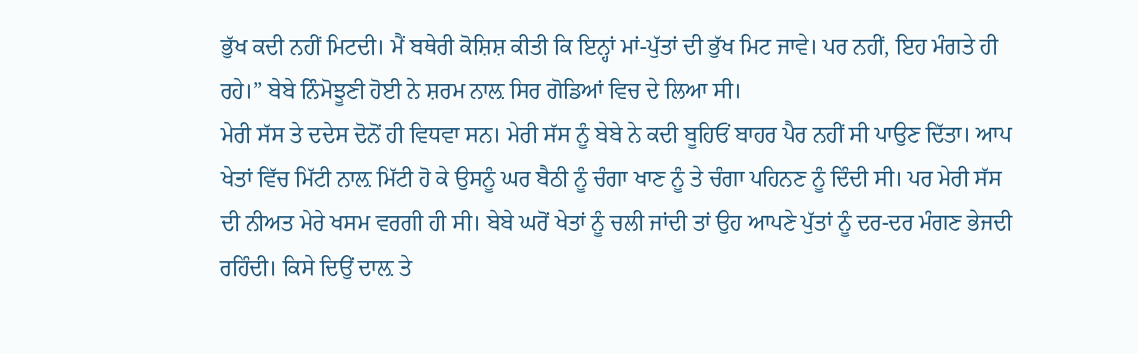ਭੁੱਖ ਕਦੀ ਨਹੀਂ ਮਿਟਦੀ। ਮੈਂ ਬਥੇਰੀ ਕੋਸ਼ਿਸ਼ ਕੀਤੀ ਕਿ ਇਨ੍ਹਾਂ ਮਾਂ-ਪੁੱਤਾਂ ਦੀ ਭੁੱਖ ਮਿਟ ਜਾਵੇ। ਪਰ ਨਹੀਂ, ਇਹ ਮੰਗਤੇ ਹੀ ਰਹੇ।” ਬੇਬੇ ਨਿੰਮੋਝੂਣੀ ਹੋਈ ਨੇ ਸ਼ਰਮ ਨਾਲ਼ ਸਿਰ ਗੋਡਿਆਂ ਵਿਚ ਦੇ ਲਿਆ ਸੀ।
ਮੇਰੀ ਸੱਸ ਤੇ ਦਦੇਸ ਦੋਨੋਂ ਹੀ ਵਿਧਵਾ ਸਨ। ਮੇਰੀ ਸੱਸ ਨੂੰ ਬੇਬੇ ਨੇ ਕਦੀ ਬੂਹਿਓਂ ਬਾਹਰ ਪੈਰ ਨਹੀਂ ਸੀ ਪਾਉਣ ਦਿੱਤਾ। ਆਪ ਖੇਤਾਂ ਵਿੱਚ ਮਿੱਟੀ ਨਾਲ਼ ਮਿੱਟੀ ਹੋ ਕੇ ਉਸਨੂੰ ਘਰ ਬੈਠੀ ਨੂੰ ਚੰਗਾ ਖਾਣ ਨੂੰ ਤੇ ਚੰਗਾ ਪਹਿਨਣ ਨੂੰ ਦਿੰਦੀ ਸੀ। ਪਰ ਮੇਰੀ ਸੱਸ ਦੀ ਨੀਅਤ ਮੇਰੇ ਖਸਮ ਵਰਗੀ ਹੀ ਸੀ। ਬੇਬੇ ਘਰੋਂ ਖੇਤਾਂ ਨੂੰ ਚਲੀ ਜਾਂਦੀ ਤਾਂ ਉਹ ਆਪਣੇ ਪੁੱਤਾਂ ਨੂੰ ਦਰ-ਦਰ ਮੰਗਣ ਭੇਜਦੀ ਰਹਿੰਦੀ। ਕਿਸੇ ਦਿਉਂ ਦਾਲ਼ ਤੇ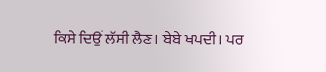ਕਿਸੇ ਦਿਉਂ ਲੱਸੀ ਲੈਣ। ਬੇਬੇ ਖਪਦੀ। ਪਰ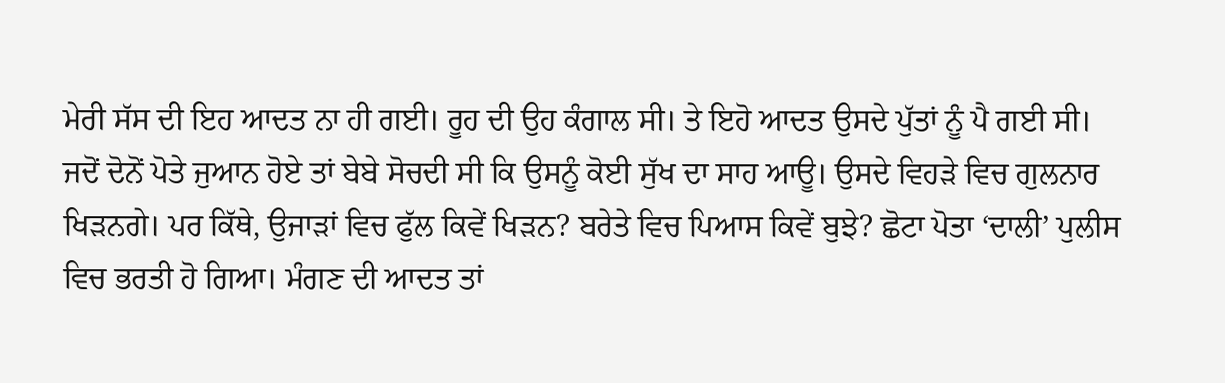ਮੇਰੀ ਸੱਸ ਦੀ ਇਹ ਆਦਤ ਨਾ ਹੀ ਗਈ। ਰੂਹ ਦੀ ਉਹ ਕੰਗਾਲ ਸੀ। ਤੇ ਇਹੋ ਆਦਤ ਉਸਦੇ ਪੁੱਤਾਂ ਨੂੰ ਪੈ ਗਈ ਸੀ।
ਜਦੋਂ ਦੋਨੋਂ ਪੋਤੇ ਜੁਆਨ ਹੋਏ ਤਾਂ ਬੇਬੇ ਸੋਚਦੀ ਸੀ ਕਿ ਉਸਨੂੰ ਕੋਈ ਸੁੱਖ ਦਾ ਸਾਹ ਆਊ। ਉਸਦੇ ਵਿਹੜੇ ਵਿਚ ਗੁਲਨਾਰ ਖਿੜਨਗੇ। ਪਰ ਕਿੱਥੇ, ਉਜਾੜਾਂ ਵਿਚ ਫੁੱਲ ਕਿਵੇਂ ਖਿੜਨ? ਬਰੇਤੇ ਵਿਚ ਪਿਆਸ ਕਿਵੇਂ ਬੁਝੇ? ਛੋਟਾ ਪੋਤਾ ‘ਦਾਲੀ’ ਪੁਲੀਸ ਵਿਚ ਭਰਤੀ ਹੋ ਗਿਆ। ਮੰਗਣ ਦੀ ਆਦਤ ਤਾਂ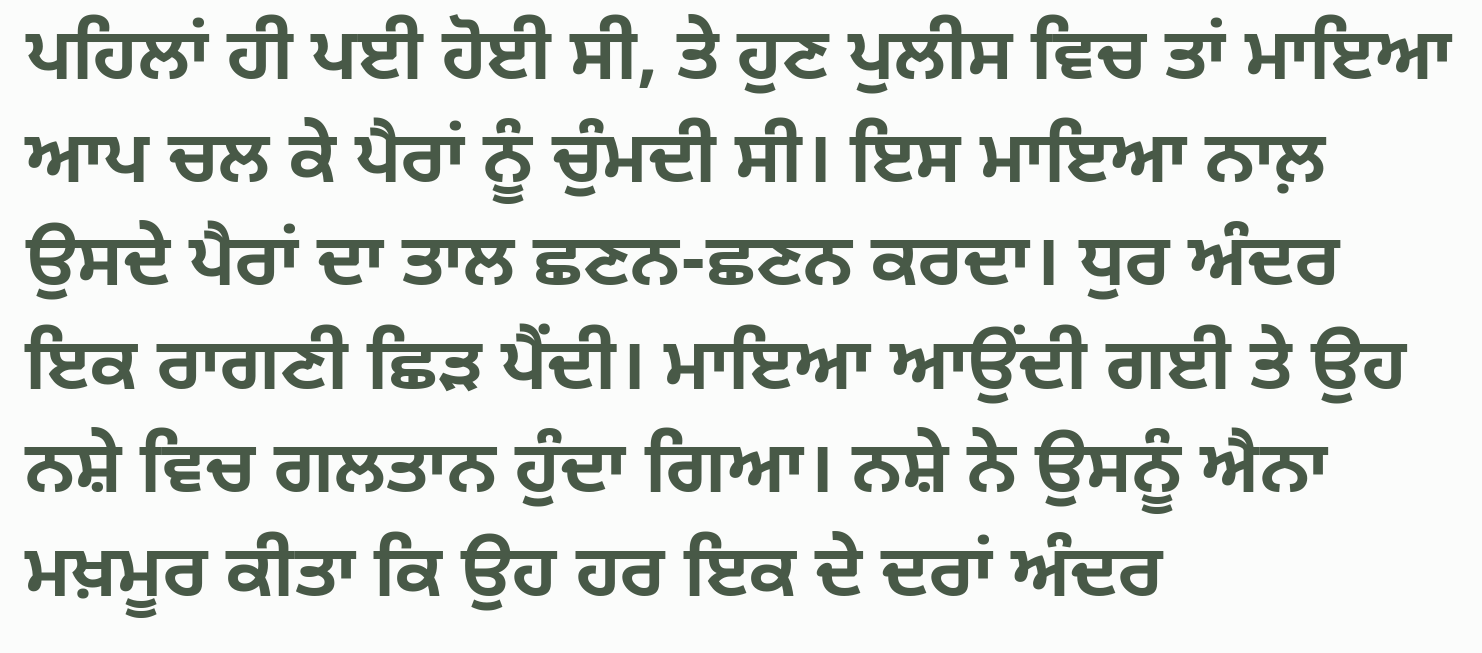ਪਹਿਲਾਂ ਹੀ ਪਈ ਹੋਈ ਸੀ, ਤੇ ਹੁਣ ਪੁਲੀਸ ਵਿਚ ਤਾਂ ਮਾਇਆ ਆਪ ਚਲ ਕੇ ਪੈਰਾਂ ਨੂੰ ਚੁੰਮਦੀ ਸੀ। ਇਸ ਮਾਇਆ ਨਾਲ਼ ਉਸਦੇ ਪੈਰਾਂ ਦਾ ਤਾਲ ਛਣਨ-ਛਣਨ ਕਰਦਾ। ਧੁਰ ਅੰਦਰ ਇਕ ਰਾਗਣੀ ਛਿੜ ਪੈਂਦੀ। ਮਾਇਆ ਆਉਂਦੀ ਗਈ ਤੇ ਉਹ ਨਸ਼ੇ ਵਿਚ ਗਲਤਾਨ ਹੁੰਦਾ ਗਿਆ। ਨਸ਼ੇ ਨੇ ਉਸਨੂੰ ਐਨਾ ਮਖ਼ਮੂਰ ਕੀਤਾ ਕਿ ਉਹ ਹਰ ਇਕ ਦੇ ਦਰਾਂ ਅੰਦਰ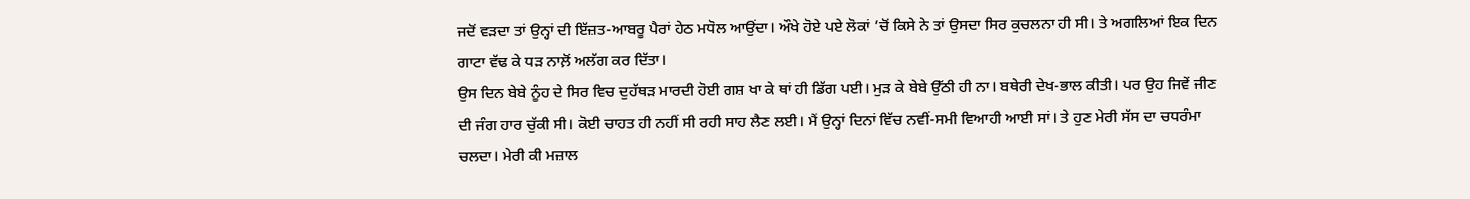ਜਦੋਂ ਵੜਦਾ ਤਾਂ ਉਨ੍ਹਾਂ ਦੀ ਇੱਜ਼ਤ-ਆਬਰੂ ਪੈਰਾਂ ਹੇਠ ਮਧੋਲ ਆਉਂਦਾ। ਔਖੇ ਹੋਏ ਪਏ ਲੋਕਾਂ ’ਚੋਂ ਕਿਸੇ ਨੇ ਤਾਂ ਉਸਦਾ ਸਿਰ ਕੁਚਲਨਾ ਹੀ ਸੀ। ਤੇ ਅਗਲਿਆਂ ਇਕ ਦਿਨ ਗਾਟਾ ਵੱਢ ਕੇ ਧੜ ਨਾਲ਼ੋਂ ਅਲੱਗ ਕਰ ਦਿੱਤਾ।
ਉਸ ਦਿਨ ਬੇਬੇ ਨੂੰਹ ਦੇ ਸਿਰ ਵਿਚ ਦੁਹੱਥੜ ਮਾਰਦੀ ਹੋਈ ਗਸ਼ ਖਾ ਕੇ ਥਾਂ ਹੀ ਡਿੱਗ ਪਈ। ਮੁੜ ਕੇ ਬੇਬੇ ਉੱਠੀ ਹੀ ਨਾ। ਬਥੇਰੀ ਦੇਖ-ਭਾਲ ਕੀਤੀ। ਪਰ ਉਹ ਜਿਵੇਂ ਜੀਣ ਦੀ ਜੰਗ ਹਾਰ ਚੁੱਕੀ ਸੀ। ਕੋਈ ਚਾਹਤ ਹੀ ਨਹੀਂ ਸੀ ਰਹੀ ਸਾਹ ਲੈਣ ਲਈ। ਮੈਂ ਉਨ੍ਹਾਂ ਦਿਨਾਂ ਵਿੱਚ ਨਵੀਂ-ਸਮੀ ਵਿਆਹੀ ਆਈ ਸਾਂ। ਤੇ ਹੁਣ ਮੇਰੀ ਸੱਸ ਦਾ ਚਧਰੰਮਾ ਚਲਦਾ। ਮੇਰੀ ਕੀ ਮਜ਼ਾਲ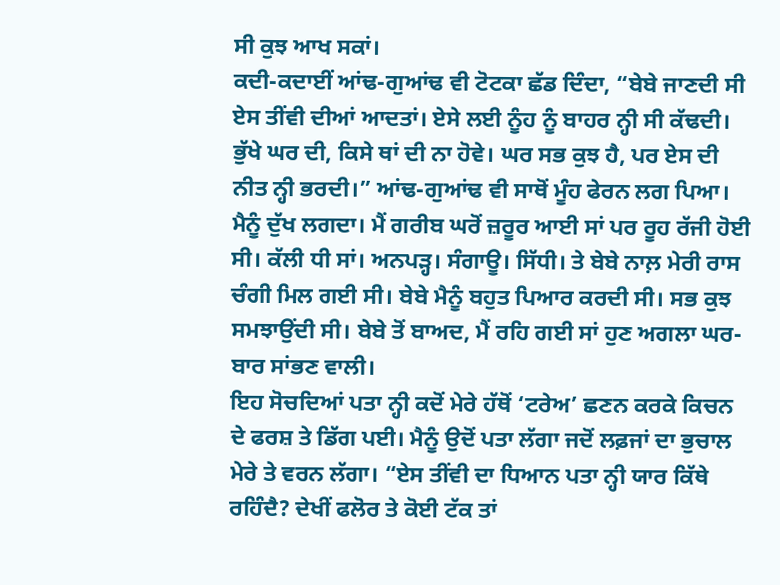ਸੀ ਕੁਝ ਆਖ ਸਕਾਂ।
ਕਦੀ-ਕਦਾਈਂ ਆਂਢ-ਗੁਆਂਢ ਵੀ ਟੋਟਕਾ ਛੱਡ ਦਿੰਦਾ, “ਬੇਬੇ ਜਾਣਦੀ ਸੀ ਏਸ ਤੀਂਵੀ ਦੀਆਂ ਆਦਤਾਂ। ਏਸੇ ਲਈ ਨੂੰਹ ਨੂੰ ਬਾਹਰ ਨ੍ਹੀ ਸੀ ਕੱਢਦੀ। ਭੁੱਖੇ ਘਰ ਦੀ, ਕਿਸੇ ਥਾਂ ਦੀ ਨਾ ਹੋਵੇ। ਘਰ ਸਭ ਕੁਝ ਹੈ, ਪਰ ਏਸ ਦੀ ਨੀਤ ਨ੍ਹੀ ਭਰਦੀ।” ਆਂਢ-ਗੁਆਂਢ ਵੀ ਸਾਥੋਂ ਮੂੰਹ ਫੇਰਨ ਲਗ ਪਿਆ।
ਮੈਨੂੰ ਦੁੱਖ ਲਗਦਾ। ਮੈਂ ਗਰੀਬ ਘਰੋਂ ਜ਼ਰੂਰ ਆਈ ਸਾਂ ਪਰ ਰੂਹ ਰੱਜੀ ਹੋਈ ਸੀ। ਕੱਲੀ ਧੀ ਸਾਂ। ਅਨਪੜ੍ਹ। ਸੰਗਾਊ। ਸਿੱਧੀ। ਤੇ ਬੇਬੇ ਨਾਲ਼ ਮੇਰੀ ਰਾਸ ਚੰਗੀ ਮਿਲ ਗਈ ਸੀ। ਬੇਬੇ ਮੈਨੂੰ ਬਹੁਤ ਪਿਆਰ ਕਰਦੀ ਸੀ। ਸਭ ਕੁਝ ਸਮਝਾਉਂਦੀ ਸੀ। ਬੇਬੇ ਤੋਂ ਬਾਅਦ, ਮੈਂ ਰਹਿ ਗਈ ਸਾਂ ਹੁਣ ਅਗਲਾ ਘਰ-ਬਾਰ ਸਾਂਭਣ ਵਾਲੀ।
ਇਹ ਸੋਚਦਿਆਂ ਪਤਾ ਨ੍ਹੀ ਕਦੋਂ ਮੇਰੇ ਹੱਥੋਂ ‘ਟਰੇਅ’ ਛਣਨ ਕਰਕੇ ਕਿਚਨ ਦੇ ਫਰਸ਼ ਤੇ ਡਿੱਗ ਪਈ। ਮੈਨੂੰ ਉਦੋਂ ਪਤਾ ਲੱਗਾ ਜਦੋਂ ਲਫ਼ਜਾਂ ਦਾ ਭੁਚਾਲ ਮੇਰੇ ਤੇ ਵਰਨ ਲੱਗਾ। “ਏਸ ਤੀਂਵੀ ਦਾ ਧਿਆਨ ਪਤਾ ਨ੍ਹੀ ਯਾਰ ਕਿੱਥੇ ਰਹਿੰਦੈ? ਦੇਖੀਂ ਫਲੋਰ ਤੇ ਕੋਈ ਟੱਕ ਤਾਂ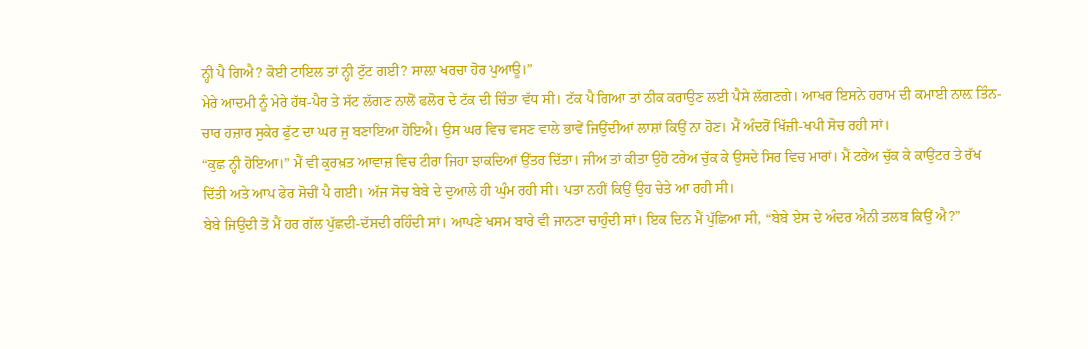ਨ੍ਹੀ ਪੈ ਗਿਐ? ਕੋਈ ਟਾਇਲ ਤਾਂ ਨ੍ਹੀ ਟੁੱਟ ਗਈ? ਸਾਲ਼ਾ ਖਰਚਾ ਹੋਰ ਪੁਆਊ।”
ਮੇਰੇ ਆਦਮੀ ਨੂੰ ਮੇਰੇ ਹੱਥ-ਪੈਰ ਤੇ ਸੱਟ ਲੱਗਣ ਨਾਲੋਂ ਫਲੋਰ ਦੇ ਟੱਕ ਦੀ ਚਿੰਤਾ ਵੱਧ ਸੀ। ਟੱਕ ਪੈ ਗਿਆ ਤਾਂ ਠੀਕ ਕਰਾਉਣ ਲਈ ਪੈਸੇ ਲੱਗਣਗੇ। ਆਖਰ ਇਸਨੇ ਹਰਾਮ ਦੀ ਕਮਾਈ ਨਾਲ਼ ਤਿੰਨ-ਚਾਰ ਹਜ਼ਾਰ ਸੁਕੇਰ ਫੁੱਟ ਦਾ ਘਰ ਜੁ ਬਣਾਇਆ ਹੋਇਐ। ਉਸ ਘਰ ਵਿਚ ਵਸਣ ਵਾਲੇ ਭਾਵੇਂ ਜਿਉਂਦੀਆਂ ਲਾਸ਼ਾਂ ਕਿਉਂ ਨਾ ਹੋਣ। ਮੈਂ ਅੰਦਰੋਂ ਖਿੱਜ਼ੀ-ਖਪੀ ਸੋਚ ਰਹੀ ਸਾਂ।
“ਕੁਛ ਨ੍ਹੀ ਹੋਇਆ।” ਮੈਂ ਵੀ ਕੁਰਖ਼ਤ ਆਵਾਜ਼ ਵਿਚ ਟੀਰਾ ਜਿਹਾ ਝਾਕਦਿਆਂ ਉੱਤਰ ਦਿੱਤਾ। ਜੀਅ ਤਾਂ ਕੀਤਾ ਉਹੋ ਟਰੇਅ ਚੁੱਕ ਕੇ ਉਸਦੇ ਸਿਰ ਵਿਚ ਮਾਰਾਂ। ਮੈਂ ਟਰੇਅ ਚੁੱਕ ਕੇ ਕਾਉਂਟਰ ਤੇ ਰੱਖ ਦਿੱਤੀ ਅਤੇ ਆਪ ਫੇਰ ਸੋਚੀਂ ਪੈ ਗਈ। ਅੱਜ ਸੋਚ ਬੇਬੇ ਦੇ ਦੁਆਲੇ ਹੀ ਘੁੰਮ ਰਹੀ ਸੀ। ਪਤਾ ਨਹੀਂ ਕਿਉਂ ਉਹ ਚੇਤੇ ਆ ਰਹੀ ਸੀ।
ਬੇਬੇ ਜਿਉਂਦੀ ਤੋਂ ਮੈਂ ਹਰ ਗੱਲ ਪੁੱਛਦੀ-ਦੱਸਦੀ ਰਹਿੰਦੀ ਸਾਂ। ਆਪਣੇ ਖਸਮ ਬਾਰੇ ਵੀ ਜਾਨਣਾ ਚਾਹੁੰਦੀ ਸਾਂ। ਇਕ ਦਿਨ ਮੈਂ ਪੁੱਛਿਆ ਸੀ, “ਬੇਬੇ ਏਸ ਦੇ ਅੰਦਰ ਐਨੀ ਤਲਬ ਕਿਉਂ ਐ?”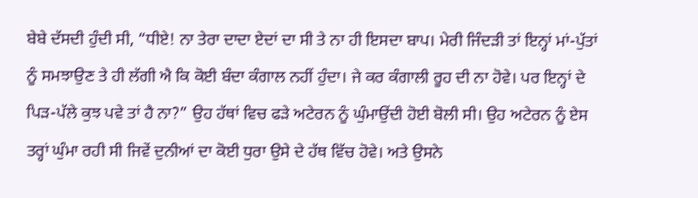ਬੇਬੇ ਦੱਸਦੀ ਹੁੰਦੀ ਸੀ, “ਧੀਏ! ਨਾ ਤੇਰਾ ਦਾਦਾ ਏਦਾਂ ਦਾ ਸੀ ਤੇ ਨਾ ਹੀ ਇਸਦਾ ਬਾਪ। ਮੇਰੀ ਜਿੰਦੜੀ ਤਾਂ ਇਨ੍ਹਾਂ ਮਾਂ-ਪੁੱਤਾਂ ਨੂੰ ਸਮਝਾਉਣ ਤੇ ਹੀ ਲੱਗੀ ਐ ਕਿ ਕੋਈ ਬੰਦਾ ਕੰਗਾਲ ਨਹੀਂ ਹੁੰਦਾ। ਜੇ ਕਰ ਕੰਗਾਲੀ ਰੂਹ ਦੀ ਨਾ ਹੋਵੇ। ਪਰ ਇਨ੍ਹਾਂ ਦੇ ਪਿੜ-ਪੱਲੇ ਕੁਝ ਪਵੇ ਤਾਂ ਹੈ ਨਾ?” ਉਹ ਹੱਥਾਂ ਵਿਚ ਫੜੇ ਅਟੇਰਨ ਨੂੰ ਘੁੰਮਾਉਂਦੀ ਹੋਈ ਬੋਲੀ ਸੀ। ਉਹ ਅਟੇਰਨ ਨੂੰ ਏਸ ਤਰ੍ਹਾਂ ਘੁੰਮਾ ਰਹੀ ਸੀ ਜਿਵੇਂ ਦੁਨੀਆਂ ਦਾ ਕੋਈ ਧੁਰਾ ਉਸੇ ਦੇ ਹੱਥ ਵਿੱਚ ਹੋਵੇ। ਅਤੇ ਉਸਨੇ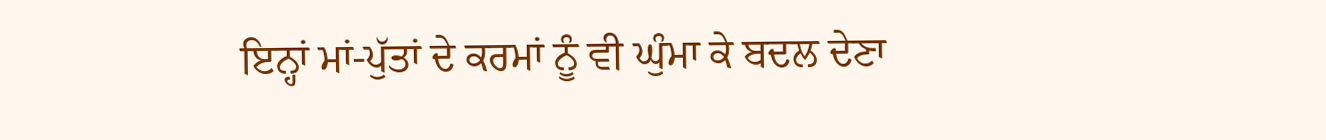ਇਨ੍ਹਾਂ ਮਾਂ-ਪੁੱਤਾਂ ਦੇ ਕਰਮਾਂ ਨੂੰ ਵੀ ਘੁੰਮਾ ਕੇ ਬਦਲ ਦੇਣਾ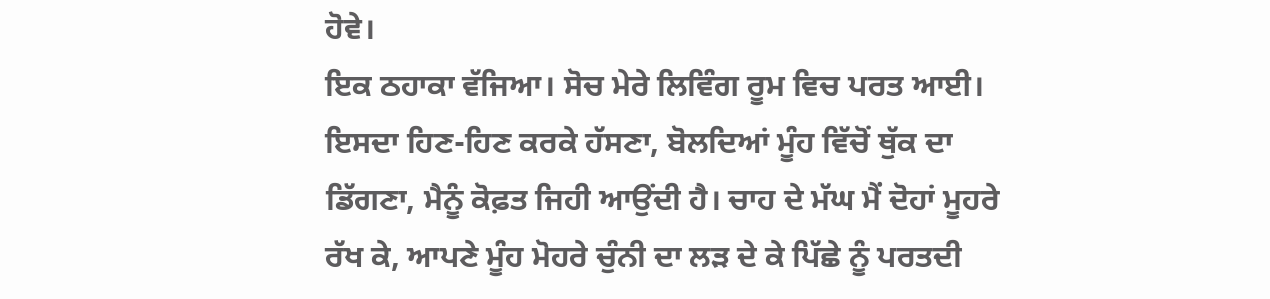ਹੋਵੇ।
ਇਕ ਠਹਾਕਾ ਵੱਜਿਆ। ਸੋਚ ਮੇਰੇ ਲਿਵਿੰਗ ਰੂਮ ਵਿਚ ਪਰਤ ਆਈ। ਇਸਦਾ ਹਿਣ-ਹਿਣ ਕਰਕੇ ਹੱਸਣਾ, ਬੋਲਦਿਆਂ ਮੂੰਹ ਵਿੱਚੋਂ ਥੁੱਕ ਦਾ ਡਿੱਗਣਾ, ਮੈਨੂੰ ਕੋਫ਼ਤ ਜਿਹੀ ਆਉਂਦੀ ਹੈ। ਚਾਹ ਦੇ ਮੱਘ ਮੈਂ ਦੋਹਾਂ ਮੂਹਰੇ ਰੱਖ ਕੇ, ਆਪਣੇ ਮੂੰਹ ਮੋਹਰੇ ਚੁੰਨੀ ਦਾ ਲੜ ਦੇ ਕੇ ਪਿੱਛੇ ਨੂੰ ਪਰਤਦੀ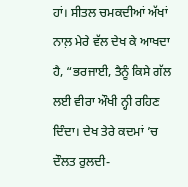ਹਾਂ। ਸੀਤਲ ਚਮਕਦੀਆਂ ਅੱਖਾਂ ਨਾਲ਼ ਮੇਰੇ ਵੱਲ ਦੇਖ ਕੇ ਆਖਦਾ ਹੈ, “ਭਰਜਾਈ, ਤੈਨੂੰ ਕਿਸੇ ਗੱਲ ਲਈ ਵੀਰਾ ਔਖੀ ਨ੍ਹੀ ਰਹਿਣ ਦਿੰਦਾ। ਦੇਖ ਤੇਰੇ ਕਦਮਾਂ ’ਚ ਦੌਲਤ ਰੁਲਦੀ-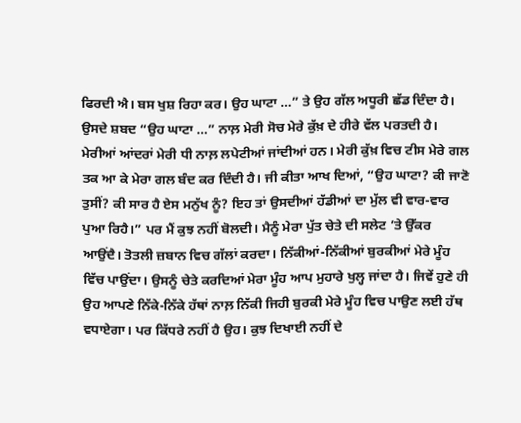ਫਿਰਦੀ ਐ। ਬਸ ਖੁਸ਼ ਰਿਹਾ ਕਰ। ਉਹ ਘਾਟਾ …” ਤੇ ਉਹ ਗੱਲ ਅਧੂਰੀ ਛੱਡ ਦਿੰਦਾ ਹੈ।
ਉਸਦੇ ਸ਼ਬਦ “ਉਹ ਘਾਟਾ …” ਨਾਲ਼ ਮੇਰੀ ਸੋਚ ਮੇਰੇ ਕੁੱਖ਼ ਦੇ ਹੀਰੇ ਵੱਲ ਪਰਤਦੀ ਹੈ। ਮੇਰੀਆਂ ਆਂਦਰਾਂ ਮੇਰੀ ਧੀ ਨਾਲ਼ ਲਪੇਟੀਆਂ ਜਾਂਦੀਆਂ ਹਨ। ਮੇਰੀ ਕੁੱਖ਼ ਵਿਚ ਟੀਸ ਮੇਰੇ ਗਲ ਤਕ ਆ ਕੇ ਮੇਰਾ ਗਲ ਬੰਦ ਕਰ ਦਿੰਦੀ ਹੈ। ਜੀ ਕੀਤਾ ਆਖ ਦਿਆਂ, “ਉਹ ਘਾਟਾ? ਕੀ ਜਾਣੋ ਤੁਸੀਂ? ਕੀ ਸਾਰ ਹੈ ਏਸ ਮਨੁੱਖ ਨੂੰ? ਇਹ ਤਾਂ ਉਸਦੀਆਂ ਹੱਡੀਆਂ ਦਾ ਮੁੱਲ ਵੀ ਵਾਰ-ਵਾਰ ਪੁਆ ਰਿਹੈ।” ਪਰ ਮੈਂ ਕੁਝ ਨਹੀਂ ਬੋਲਦੀ। ਮੈਨੂੰ ਮੇਰਾ ਪੁੱਤ ਚੇਤੇ ਦੀ ਸਲੇਟ ’ਤੇ ਉੱਕਰ ਆਉਂਦੈ। ਤੋਤਲੀ ਜ਼ਬਾਨ ਵਿਚ ਗੱਲਾਂ ਕਰਦਾ। ਨਿੱਕੀਆਂ-ਨਿੱਕੀਆਂ ਬੁਰਕੀਆਂ ਮੇਰੇ ਮੂੰਹ ਵਿੱਚ ਪਾਉਂਦਾ। ਉਸਨੂੰ ਚੇਤੇ ਕਰਦਿਆਂ ਮੇਰਾ ਮੂੰਹ ਆਪ ਮੁਹਾਰੇ ਖੁਲ੍ਹ ਜਾਂਦਾ ਹੈ। ਜਿਵੇਂ ਹੁਣੇ ਹੀ ਉਹ ਆਪਣੇ ਨਿੱਕੇ-ਨਿੱਕੇ ਹੱਥਾਂ ਨਾਲ਼ ਨਿੱਕੀ ਜਿਹੀ ਬੁਰਕੀ ਮੇਰੇ ਮੂੰਹ ਵਿਚ ਪਾਉਣ ਲਈ ਹੱਥ ਵਧਾਏਗਾ। ਪਰ ਕਿੱਧਰੇ ਨਹੀਂ ਹੈ ਉਹ। ਕੁਝ ਦਿਖਾਈ ਨਹੀਂ ਦੇ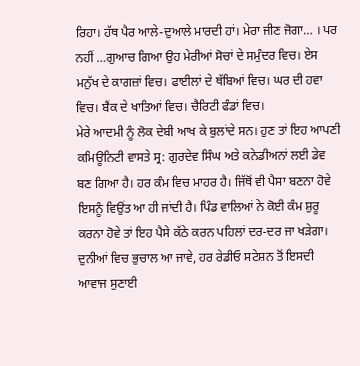ਰਿਹਾ। ਹੱਥ ਪੈਰ ਆਲੇ-ਦੁਆਲੇ ਮਾਰਦੀ ਹਾਂ। ਮੇਰਾ ਜੀਣ ਜੋਗਾ… । ਪਰ ਨਹੀਂ …ਗੁਆਚ ਗਿਆ ਉਹ ਮੇਰੀਆਂ ਸੋਚਾਂ ਦੇ ਸਮੁੰਦਰ ਵਿਚ। ਏਸ ਮਨੁੱਖ ਦੇ ਕਾਗਜ਼ਾਂ ਵਿਚ। ਫਾਈਲਾਂ ਦੇ ਥੱਬਿਆਂ ਵਿਚ। ਘਰ ਦੀ ਹਵਾ ਵਿਚ। ਬੈਂਕ ਦੇ ਖਾਤਿਆਂ ਵਿਚ। ਚੈਰਿਟੀ ਫੰਡਾਂ ਵਿਚ।
ਮੇਰੇ ਆਦਮੀ ਨੂੰ ਲੋਕ ਦੇਬੀ ਆਖ ਕੇ ਬੁਲਾਂਦੇ ਸਨ। ਹੁਣ ਤਾਂ ਇਹ ਆਪਣੀ ਕਮਿਊਨਿਟੀ ਵਾਸਤੇ ਸ੍ਰ: ਗੁਰਦੇਵ ਸਿੰਘ ਅਤੇ ਕਨੇਡੀਅਨਾਂ ਲਈ ਡੇਵ ਬਣ ਗਿਆ ਹੈ। ਹਰ ਕੰਮ ਵਿਚ ਮਾਹਰ ਹੈ। ਜਿੱਥੋਂ ਵੀ ਪੈਸਾ ਬਣਨਾ ਹੋਵੇ ਇਸਨੂੰ ਵਿਉਂਤ ਆ ਹੀ ਜਾਂਦੀ ਹੈ। ਪਿੰਡ ਵਾਲਿਆਂ ਨੇ ਕੋਈ ਕੰਮ ਸ਼ੁਰੂ ਕਰਨਾ ਹੋਵੇ ਤਾਂ ਇਹ ਪੈਸੇ ਕੱਠੇ ਕਰਨ ਪਹਿਲਾਂ ਦਰ-ਦਰ ਜਾ ਖੜੇਗਾ। ਦੁਨੀਆਂ ਵਿਚ ਭੁਚਾਲ ਆ ਜਾਵੇ, ਹਰ ਰੇਡੀਓ ਸਟੇਸ਼ਨ ਤੋਂ ਇਸਦੀ ਆਵਾਜ ਸੁਣਾਈ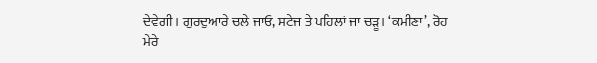ਦੇਵੇਗੀ। ਗੁਰਦੁਆਰੇ ਚਲੇ ਜਾਓ, ਸਟੇਜ ਤੇ ਪਹਿਲਾਂ ਜਾ ਚੜੂ। ‘ਕਮੀਣਾ’, ਰੋਹ ਮੇਰੇ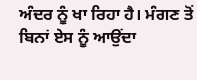ਅੰਦਰ ਨੂੰ ਖਾ ਰਿਹਾ ਹੈ। ਮੰਗਣ ਤੋਂ ਬਿਨਾਂ ਏਸ ਨੂੰ ਆਉਂਦਾ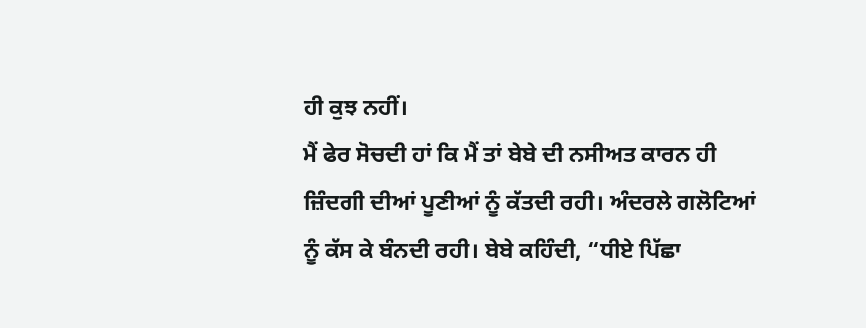ਹੀ ਕੁਝ ਨਹੀਂ।
ਮੈਂ ਫੇਰ ਸੋਚਦੀ ਹਾਂ ਕਿ ਮੈਂ ਤਾਂ ਬੇਬੇ ਦੀ ਨਸੀਅਤ ਕਾਰਨ ਹੀ ਜ਼ਿੰਦਗੀ ਦੀਆਂ ਪੂਣੀਆਂ ਨੂੰ ਕੱਤਦੀ ਰਹੀ। ਅੰਦਰਲੇ ਗਲੋਟਿਆਂ ਨੂੰ ਕੱਸ ਕੇ ਬੰਨਦੀ ਰਹੀ। ਬੇਬੇ ਕਹਿੰਦੀ, “ਧੀਏ ਪਿੱਛਾ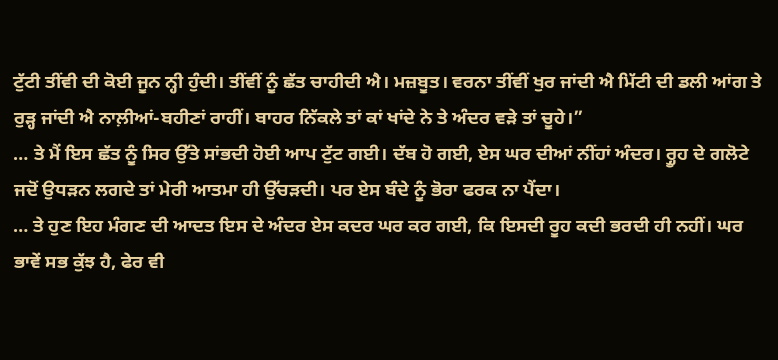ਟੁੱਟੀ ਤੀਂਵੀ ਦੀ ਕੋਈ ਜੂਨ ਨ੍ਹੀ ਹੁੰਦੀ। ਤੀਂਵੀਂ ਨੂੰ ਛੱਤ ਚਾਹੀਦੀ ਐ। ਮਜ਼ਬੂਤ। ਵਰਨਾ ਤੀਂਵੀਂ ਖੁਰ ਜਾਂਦੀ ਐ ਮਿੱਟੀ ਦੀ ਡਲੀ ਆਂਗ ਤੇ ਰੁੜ੍ਹ ਜਾਂਦੀ ਐ ਨਾਲ਼ੀਆਂ-ਬਹੀਣਾਂ ਰਾਹੀਂ। ਬਾਹਰ ਨਿੱਕਲੇ ਤਾਂ ਕਾਂ ਖਾਂਦੇ ਨੇ ਤੇ ਅੰਦਰ ਵੜੇ ਤਾਂ ਚੂਹੇ।”
… ਤੇ ਮੈਂ ਇਸ ਛੱਤ ਨੂੰ ਸਿਰ ਉੱਤੇ ਸਾਂਭਦੀ ਹੋਈ ਆਪ ਟੁੱਟ ਗਈ। ਦੱਬ ਹੋ ਗਈ, ਏਸ ਘਰ ਦੀਆਂ ਨੀਂਹਾਂ ਅੰਦਰ। ਰ੍ਹੂਹ ਦੇ ਗਲੋਟੇ ਜਦੋਂ ਉਧੜਨ ਲਗਦੇ ਤਾਂ ਮੇਰੀ ਆਤਮਾ ਹੀ ਉੱਚੜਦੀ। ਪਰ ਏਸ ਬੰਦੇ ਨੂੰ ਭੋਰਾ ਫਰਕ ਨਾ ਪੈਂਦਾ।
… ਤੇ ਹੁਣ ਇਹ ਮੰਗਣ ਦੀ ਆਦਤ ਇਸ ਦੇ ਅੰਦਰ ਏਸ ਕਦਰ ਘਰ ਕਰ ਗਈ, ਕਿ ਇਸਦੀ ਰੂਹ ਕਦੀ ਭਰਦੀ ਹੀ ਨਹੀਂ। ਘਰ ਭਾਵੇਂ ਸਭ ਕੁੱਝ ਹੈ, ਫੇਰ ਵੀ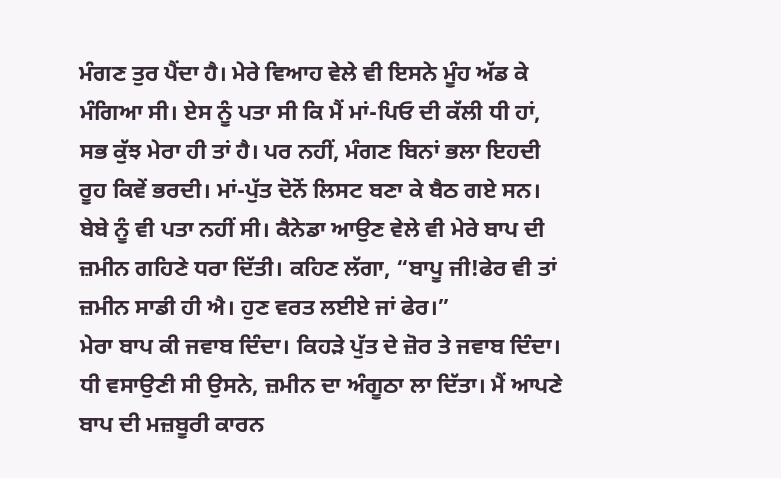ਮੰਗਣ ਤੁਰ ਪੈਂਦਾ ਹੈ। ਮੇਰੇ ਵਿਆਹ ਵੇਲੇ ਵੀ ਇਸਨੇ ਮੂੰਹ ਅੱਡ ਕੇ ਮੰਗਿਆ ਸੀ। ਏਸ ਨੂੰ ਪਤਾ ਸੀ ਕਿ ਮੈਂ ਮਾਂ-ਪਿਓ ਦੀ ਕੱਲੀ ਧੀ ਹਾਂ, ਸਭ ਕੁੱਝ ਮੇਰਾ ਹੀ ਤਾਂ ਹੈ। ਪਰ ਨਹੀਂ, ਮੰਗਣ ਬਿਨਾਂ ਭਲਾ ਇਹਦੀ ਰੂਹ ਕਿਵੇਂ ਭਰਦੀ। ਮਾਂ-ਪੁੱਤ ਦੋਨੋਂ ਲਿਸਟ ਬਣਾ ਕੇ ਬੈਠ ਗਏ ਸਨ। ਬੇਬੇ ਨੂੰ ਵੀ ਪਤਾ ਨਹੀਂ ਸੀ। ਕੈਨੇਡਾ ਆਉਣ ਵੇਲੇ ਵੀ ਮੇਰੇ ਬਾਪ ਦੀ ਜ਼ਮੀਨ ਗਹਿਣੇ ਧਰਾ ਦਿੱਤੀ। ਕਹਿਣ ਲੱਗਾ, “ਬਾਪੂ ਜੀ!ਫੇਰ ਵੀ ਤਾਂ ਜ਼ਮੀਨ ਸਾਡੀ ਹੀ ਐ। ਹੁਣ ਵਰਤ ਲਈਏ ਜਾਂ ਫੇਰ।”
ਮੇਰਾ ਬਾਪ ਕੀ ਜਵਾਬ ਦਿੰਦਾ। ਕਿਹੜੇ ਪੁੱਤ ਦੇ ਜ਼ੋਰ ਤੇ ਜਵਾਬ ਦਿੰਦਾ। ਧੀ ਵਸਾਉਣੀ ਸੀ ਉਸਨੇ, ਜ਼ਮੀਨ ਦਾ ਅੰਗੂਠਾ ਲਾ ਦਿੱਤਾ। ਮੈਂ ਆਪਣੇ ਬਾਪ ਦੀ ਮਜ਼ਬੂਰੀ ਕਾਰਨ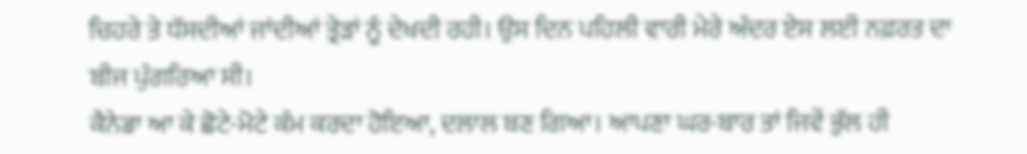ਚਿਹਰੇ ਤੇ ਧੱਸਦੀਆਂ ਜਾਂਦੀਆਂ ਤ੍ਰੇੜਾਂ ਨੂੰ ਦੇਖਦੀ ਰਹੀ। ਉਸ ਦਿਨ ਪਹਿਲੀ ਵਾਰੀ ਮੇਰੇ ਅੰਦਰ ਏਸ ਲਈ ਨਫ਼ਰਤ ਦਾ ਬੀਜ ਪੁੰਗਰਿਆ ਸੀ।
ਕੈਨੇਡਾ ਆ ਕੇ ਛੋਟੇ-ਮੋਟੇ ਕੰਮ ਕਰਦਾ ਹੋਇਆ, ਦਲਾਲ ਬਣ ਗਿਆ। ਆਪਣਾ ਘਰ-ਬਾਰ ਤਾਂ ਜਿਵੇਂ ਭੁੱਲ ਹੀ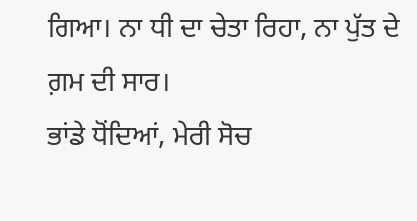ਗਿਆ। ਨਾ ਧੀ ਦਾ ਚੇਤਾ ਰਿਹਾ, ਨਾ ਪੁੱਤ ਦੇ ਗ਼ਮ ਦੀ ਸਾਰ।
ਭਾਂਡੇ ਧੋਂਦਿਆਂ, ਮੇਰੀ ਸੋਚ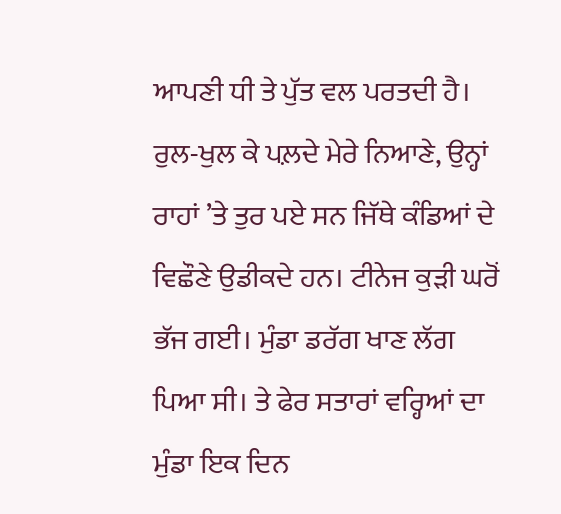ਆਪਣੀ ਧੀ ਤੇ ਪੁੱਤ ਵਲ ਪਰਤਦੀ ਹੈ। ਰੁਲ-ਖੁਲ ਕੇ ਪਲ਼ਦੇ ਮੇਰੇ ਨਿਆਣੇ, ਉਨ੍ਹਾਂ ਰਾਹਾਂ ’ਤੇ ਤੁਰ ਪਏ ਸਨ ਜਿੱਥੇ ਕੰਡਿਆਂ ਦੇ ਵਿਛੌਣੇ ਉਡੀਕਦੇ ਹਨ। ਟੀਨੇਜ ਕੁੜੀ ਘਰੋਂ ਭੱਜ ਗਈ। ਮੁੰਡਾ ਡਰੱਗ ਖਾਣ ਲੱਗ ਪਿਆ ਸੀ। ਤੇ ਫੇਰ ਸਤਾਰਾਂ ਵਰ੍ਹਿਆਂ ਦਾ ਮੁੰਡਾ ਇਕ ਦਿਨ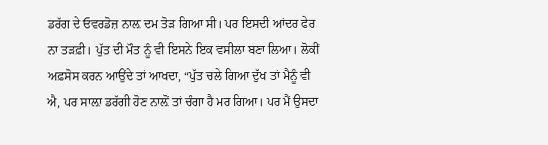ਡਰੱਗ ਦੇ ਓਵਰਡੋਜ਼ ਨਾਲ਼ ਦਮ ਤੋੜ ਗਿਆ ਸੀ। ਪਰ ਇਸਦੀ ਆਂਦਰ ਫੇਰ ਨਾ ਤੜਫ਼ੀ। ਪੁੱਤ ਦੀ ਮੌਤ ਨੂੰ ਵੀ ਇਸਨੇ ਇਕ ਵਸੀਲਾ ਬਣਾ ਲਿਆ। ਲੋਕੀਂ ਅਫ਼ਸੋਸ ਕਰਨ ਆਉਂਦੇ ਤਾਂ ਆਖਦਾ, “ਪੁੱਤ ਚਲੇ ਗਿਆ ਦੁੱਖ ਤਾਂ ਮੈਨੂੰ ਵੀ ਐ, ਪਰ ਸਾਲ਼ਾ ਡਰੱਗੀ ਹੋਣ ਨਾਲ਼ੋਂ ਤਾਂ ਚੰਗਾ ਹੈ ਮਰ ਗਿਆ। ਪਰ ਮੈਂ ਉਸਦਾ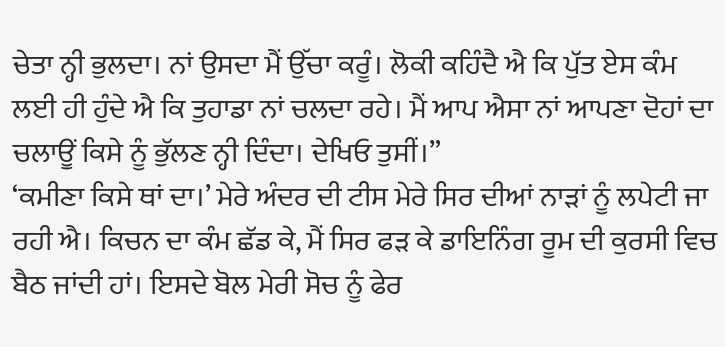ਚੇਤਾ ਨ੍ਹੀ ਭੁਲਦਾ। ਨਾਂ ਉਸਦਾ ਮੈਂ ਉੱਚਾ ਕਰੂੰ। ਲੋਕੀ ਕਹਿੰਦੈ ਐ ਕਿ ਪੁੱਤ ਏਸ ਕੰਮ ਲਈ ਹੀ ਹੁੰਦੇ ਐ ਕਿ ਤੁਹਾਡਾ ਨਾਂ ਚਲਦਾ ਰਹੇ। ਮੈਂ ਆਪ ਐਸਾ ਨਾਂ ਆਪਣਾ ਦੋਹਾਂ ਦਾ ਚਲਾਊਂ ਕਿਸੇ ਨੂੰ ਭੁੱਲਣ ਨ੍ਹੀ ਦਿੰਦਾ। ਦੇਖਿਓ ਤੁਸੀਂ।”
‘ਕਮੀਣਾ ਕਿਸੇ ਥਾਂ ਦਾ।’ ਮੇਰੇ ਅੰਦਰ ਦੀ ਟੀਸ ਮੇਰੇ ਸਿਰ ਦੀਆਂ ਨਾੜਾਂ ਨੂੰ ਲਪੇਟੀ ਜਾ ਰਹੀ ਐ। ਕਿਚਨ ਦਾ ਕੰਮ ਛੱਡ ਕੇ, ਮੈਂ ਸਿਰ ਫੜ ਕੇ ਡਾਇਨਿੰਗ ਰੂਮ ਦੀ ਕੁਰਸੀ ਵਿਚ ਬੈਠ ਜਾਂਦੀ ਹਾਂ। ਇਸਦੇ ਬੋਲ ਮੇਰੀ ਸੋਚ ਨੂੰ ਫੇਰ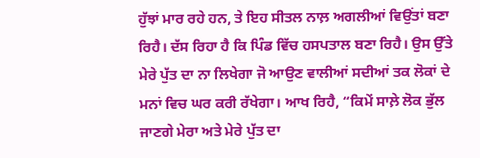ਹੁੱਝਾਂ ਮਾਰ ਰਹੇ ਹਨ, ਤੇ ਇਹ ਸੀਤਲ ਨਾਲ਼ ਅਗਲੀਆਂ ਵਿਉਂਤਾਂ ਬਣਾ ਰਿਹੈ। ਦੱਸ ਰਿਹਾ ਹੈ ਕਿ ਪਿੰਡ ਵਿੱਚ ਹਸਪਤਾਲ ਬਣਾ ਰਿਹੈ। ਉਸ ਉੱਤੇ ਮੇਰੇ ਪੁੱਤ ਦਾ ਨਾ ਲਿਖੇਗਾ ਜੋ ਆਉਣ ਵਾਲੀਆਂ ਸਦੀਆਂ ਤਕ ਲੋਕਾਂ ਦੇ ਮਨਾਂ ਵਿਚ ਘਰ ਕਰੀ ਰੱਖੇਗਾ। ਆਖ ਰਿਹੈ, “ਕਿਮੇਂ ਸਾਲ਼ੇ ਲੋਕ ਭੁੱਲ ਜਾਣਗੇ ਮੇਰਾ ਅਤੇ ਮੇਰੇ ਪੁੱਤ ਦਾ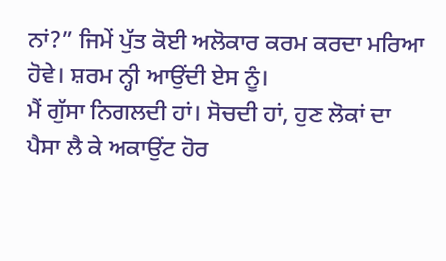ਨਾਂ?” ਜਿਮੇਂ ਪੁੱਤ ਕੋਈ ਅਲੋਕਾਰ ਕਰਮ ਕਰਦਾ ਮਰਿਆ ਹੋਵੇ। ਸ਼ਰਮ ਨ੍ਹੀ ਆਉਂਦੀ ਏਸ ਨੂੰ।
ਮੈਂ ਗੁੱਸਾ ਨਿਗਲਦੀ ਹਾਂ। ਸੋਚਦੀ ਹਾਂ, ਹੁਣ ਲੋਕਾਂ ਦਾ ਪੈਸਾ ਲੈ ਕੇ ਅਕਾਉਂਟ ਹੋਰ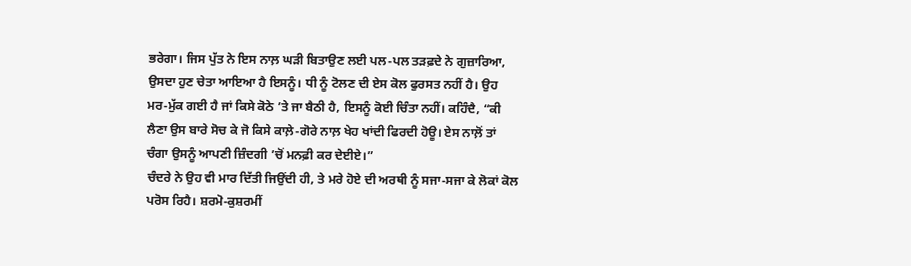ਭਰੇਗਾ। ਜਿਸ ਪੁੱਤ ਨੇ ਇਸ ਨਾਲ਼ ਘੜੀ ਬਿਤਾਉਣ ਲਈ ਪਲ-ਪਲ ਤੜਫ਼ਦੇ ਨੇ ਗੁਜ਼ਾਰਿਆ, ਉਸਦਾ ਹੁਣ ਚੇਤਾ ਆਇਆ ਹੈ ਇਸਨੂੰ। ਧੀ ਨੂੰ ਟੋਲਣ ਦੀ ਏਸ ਕੋਲ ਫੁਰਸਤ ਨਹੀਂ ਹੈ। ਉਹ ਮਰ-ਮੁੱਕ ਗਈ ਹੈ ਜਾਂ ਕਿਸੇ ਕੋਠੇ ’ਤੇ ਜਾ ਬੈਠੀ ਹੈ, ਇਸਨੂੰ ਕੋਈ ਚਿੰਤਾ ਨਹੀਂ। ਕਹਿੰਦੈ, “ਕੀ ਲੈਣਾ ਉਸ ਬਾਰੇ ਸੋਚ ਕੇ ਜੋ ਕਿਸੇ ਕਾਲ਼ੇ-ਗੋਰੇ ਨਾਲ਼ ਖੇਹ ਖਾਂਦੀ ਫਿਰਦੀ ਹੋਊ। ਏਸ ਨਾਲ਼ੋਂ ਤਾਂ ਚੰਗਾ ਉਸਨੂੰ ਆਪਣੀ ਜ਼ਿੰਦਗੀ ’ਚੋਂ ਮਨਫ਼ੀ ਕਰ ਦੇਈਏ।”
ਚੰਦਰੇ ਨੇ ਉਹ ਵੀ ਮਾਰ ਦਿੱਤੀ ਜਿਉਂਦੀ ਹੀ, ਤੇ ਮਰੇ ਹੋਏ ਦੀ ਅਰਥੀ ਨੂੰ ਸਜਾ-ਸਜਾ ਕੇ ਲੋਕਾਂ ਕੋਲ ਪਰੋਸ ਰਿਹੈ। ਸ਼ਰਮੋ-ਕੁਸ਼ਰਮੀਂ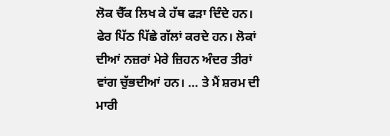ਲੋਕ ਚੈੱਕ ਲਿਖ ਕੇ ਹੱਥ ਫੜਾ ਦਿੰਦੇ ਹਨ। ਫੇਰ ਪਿੱਠ ਪਿੱਛੇ ਗੱਲਾਂ ਕਰਦੇ ਹਨ। ਲੋਕਾਂ ਦੀਆਂ ਨਜ਼ਰਾਂ ਮੇਰੇ ਜ਼ਿਹਨ ਅੰਦਰ ਤੀਰਾਂ ਵਾਂਗ ਚੁੱਭਦੀਆਂ ਹਨ। … ਤੇ ਮੈਂ ਸ਼ਰਮ ਦੀ ਮਾਰੀ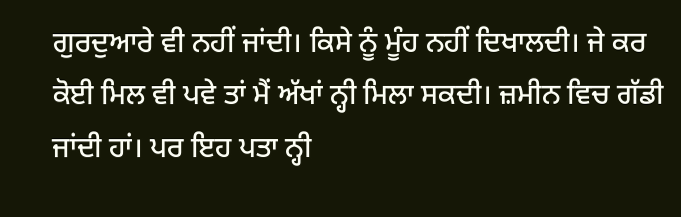ਗੁਰਦੁਆਰੇ ਵੀ ਨਹੀਂ ਜਾਂਦੀ। ਕਿਸੇ ਨੂੰ ਮੂੰਹ ਨਹੀਂ ਦਿਖਾਲਦੀ। ਜੇ ਕਰ ਕੋਈ ਮਿਲ ਵੀ ਪਵੇ ਤਾਂ ਮੈਂ ਅੱਖਾਂ ਨ੍ਹੀ ਮਿਲਾ ਸਕਦੀ। ਜ਼ਮੀਨ ਵਿਚ ਗੱਡੀ ਜਾਂਦੀ ਹਾਂ। ਪਰ ਇਹ ਪਤਾ ਨ੍ਹੀ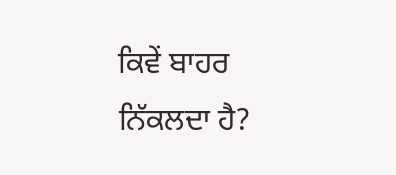ਕਿਵੇਂ ਬਾਹਰ ਨਿੱਕਲਦਾ ਹੈ?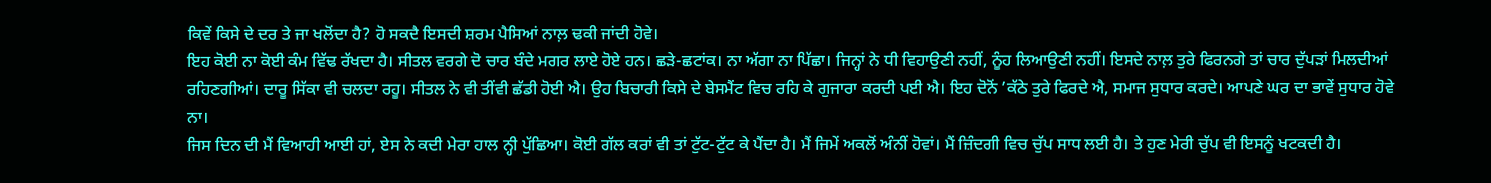ਕਿਵੇਂ ਕਿਸੇ ਦੇ ਦਰ ਤੇ ਜਾ ਖਲੋਂਦਾ ਹੈ? ਹੋ ਸਕਦੈ ਇਸਦੀ ਸ਼ਰਮ ਪੈਸਿਆਂ ਨਾਲ਼ ਢਕੀ ਜਾਂਦੀ ਹੋਵੇ।
ਇਹ ਕੋਈ ਨਾ ਕੋਈ ਕੰਮ ਵਿੱਢ ਰੱਖਦਾ ਹੈ। ਸੀਤਲ ਵਰਗੇ ਦੋ ਚਾਰ ਬੰਦੇ ਮਗਰ ਲਾਏ ਹੋਏ ਹਨ। ਛੜੇ-ਛਟਾਂਕ। ਨਾ ਅੱਗਾ ਨਾ ਪਿੱਛਾ। ਜਿਨ੍ਹਾਂ ਨੇ ਧੀ ਵਿਹਾਉਣੀ ਨਹੀਂ, ਨੂੰਹ ਲਿਆਉਣੀ ਨਹੀਂ। ਇਸਦੇ ਨਾਲ਼ ਤੁਰੇ ਫਿਰਨਗੇ ਤਾਂ ਚਾਰ ਦੁੱਪੜਾਂ ਮਿਲਦੀਆਂ ਰਹਿਣਗੀਆਂ। ਦਾਰੂ ਸਿੱਕਾ ਵੀ ਚਲਦਾ ਰਹੂ। ਸੀਤਲ ਨੇ ਵੀ ਤੀਂਵੀ ਛੱਡੀ ਹੋਈ ਐ। ਉਹ ਬਿਚਾਰੀ ਕਿਸੇ ਦੇ ਬੇਸਮੈਂਟ ਵਿਚ ਰਹਿ ਕੇ ਗੁਜਾਰਾ ਕਰਦੀ ਪਈ ਐ। ਇਹ ਦੋਨੋਂ ’ਕੱਠੇ ਤੁਰੇ ਫਿਰਦੇ ਐ, ਸਮਾਜ ਸੁਧਾਰ ਕਰਦੇ। ਆਪਣੇ ਘਰ ਦਾ ਭਾਵੇਂ ਸੁਧਾਰ ਹੋਵੇ ਨਾ।
ਜਿਸ ਦਿਨ ਦੀ ਮੈਂ ਵਿਆਹੀ ਆਈ ਹਾਂ, ਏਸ ਨੇ ਕਦੀ ਮੇਰਾ ਹਾਲ ਨ੍ਹੀ ਪੁੱਛਿਆ। ਕੋਈ ਗੱਲ ਕਰਾਂ ਵੀ ਤਾਂ ਟੁੱਟ-ਟੁੱਟ ਕੇ ਪੈਂਦਾ ਹੈ। ਮੈਂ ਜਿਮੇਂ ਅਕਲੋਂ ਅੰਨੀਂ ਹੋਵਾਂ। ਮੈਂ ਜ਼ਿੰਦਗੀ ਵਿਚ ਚੁੱਪ ਸਾਧ ਲਈ ਹੈ। ਤੇ ਹੁਣ ਮੇਰੀ ਚੁੱਪ ਵੀ ਇਸਨੂੰ ਖਟਕਦੀ ਹੈ।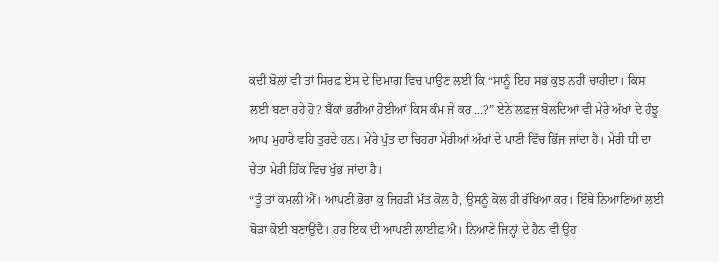ਕਦੀ ਬੋਲਾਂ ਵੀ ਤਾਂ ਸਿਰਫ਼ ਏਸ ਦੇ ਦਿਮਾਗ ਵਿਚ ਪਾਉਣ ਲਈ ਕਿ “ਸਾਨੂੰ ਇਹ ਸਭ ਕੁਝ ਨਹੀਂ ਚਾਹੀਦਾ। ਕਿਸ ਲਈ ਬਣਾ ਰਹੇ ਹੋ? ਬੈਂਕਾਂ ਭਰੀਆਂ ਹੋਈਆਂ ਕਿਸ ਕੰਮ ਜੇ ਕਰ …?” ਏਨੇ ਲਫ਼ਜ਼ ਬੋਲਦਿਆਂ ਵੀ ਮੇਰੇ ਅੱਖਾਂ ਦੇ ਹੰਝੂ ਆਪ ਮੁਹਾਰੇ ਵਹਿ ਤੁਰਦੇ ਹਨ। ਮੇਰੇ ਪੁੱਤ ਦਾ ਚਿਹਰਾ ਮੇਰੀਆਂ ਅੱਖਾਂ ਦੇ ਪਾਣੀ ਵਿੱਚ ਭਿੱਜ ਜਾਂਦਾ ਹੈ। ਮੇਰੀ ਧੀ ਦਾ ਚੇਤਾ ਮੇਰੀ ਹਿੱਕ ਵਿਚ ਖੁੱਭ ਜਾਂਦਾ ਹੈ।
“ਤੂੰ ਤਾਂ ਕਮਲੀ ਐਂ। ਆਪਣੀ ਭੋਰਾ ਕੁ ਜਿਹੜੀ ਮੱਤ ਕੋਲ ਹੈ, ਉਸਨੂੰ ਕੋਲ ਹੀ ਰੱਖਿਆ ਕਰ। ਇੱਥੇ ਨਿਆਣਿਆਂ ਲਈ ਥੋੜਾ ਕੋਈ ਬਣਾਉਂਦੈ। ਹਰ ਇਕ ਦੀ ਆਪਣੀ ਲਾਈਫ਼ ਐ। ਨਿਆਣੇ ਜਿਨ੍ਹਾਂ ਦੇ ਹੈਨ ਵੀ ਉਹ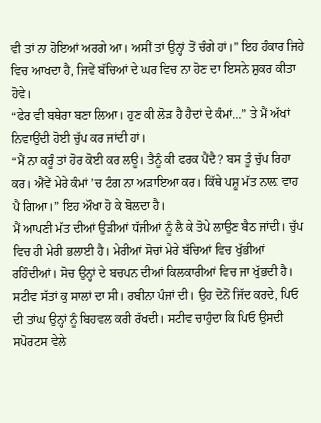ਵੀ ਤਾਂ ਨਾ ਹੋਇਆਂ ਅਰਗੇ ਆ। ਅਸੀਂ ਤਾਂ ਉਨ੍ਹਾਂ ਤੋਂ ਚੰਗੇ ਹਾਂ।” ਇਹ ਹੰਕਾਰ ਜਿਹੇ ਵਿਚ ਆਖਦਾ ਹੈ, ਜਿਵੇਂ ਬੱਚਿਆਂ ਦੇ ਘਰ ਵਿਚ ਨਾ ਹੋਣ ਦਾ ਇਸਨੇ ਸ਼ੁਕਰ ਕੀਤਾ ਹੋਵੇ।
“ਫੇਰ ਵੀ ਬਥੇਰਾ ਬਣਾ ਲਿਆ। ਹੁਣ ਕੀ ਲੋੜ ਹੈ ਹੈਦਾਂ ਦੇ ਕੰਮਾਂ…” ਤੇ ਮੈਂ ਅੱਖਾਂ ਨਿਵਾਉਂਦੀ ਹੋਈ ਚੁੱਪ ਕਰ ਜਾਂਦੀ ਹਾਂ।
“ਮੈਂ ਨਾ ਕਰੂੰ ਤਾਂ ਹੋਰ ਕੋਈ ਕਰ ਲਊ। ਤੈਨੂੰ ਕੀ ਫਰਕ ਪੈਂਦੈ? ਬਸ ਤੂੰ ਚੁੱਪ ਰਿਹਾ ਕਰ। ਐਂਵੇਂ ਮੇਰੇ ਕੰਮਾਂ ’ਚ ਟੰਗ ਨਾ ਅੜਾਇਆ ਕਰ। ਕਿੱਥੇ ਪਸ਼ੂ ਮੱਤ ਨਾਲ਼ ਵਾਹ ਪੈ ਗਿਆ।” ਇਹ ਔਖਾ ਹੋ ਕੇ ਬੋਲਦਾ ਹੈ।
ਮੈਂ ਆਪਣੀ ਮੱਤ ਦੀਆਂ ਉੜੀਆਂ ਧੱਜੀਆਂ ਨੂੰ ਲੈ ਕੇ ਤੋਪੇ ਲਾਉਣ ਬੈਠ ਜਾਂਦੀ। ਚੁੱਪ ਵਿਚ ਹੀ ਮੇਰੀ ਭਲਾਈ ਹੈ। ਮੇਰੀਆਂ ਸੋਚਾਂ ਮੇਰੇ ਬੱਚਿਆਂ ਵਿਚ ਖੁੱਭੀਆਂ ਰਹਿੰਦੀਆਂ। ਸੋਚ ਉਨ੍ਹਾਂ ਦੇ ਬਚਪਨ ਦੀਆਂ ਕਿਲਕਾਰੀਆਂ ਵਿਚ ਜਾ ਖੁੱਭਦੀ ਹੈ। ਸਟੀਵ ਸੱਤਾਂ ਕੁ ਸਾਲਾਂ ਦਾ ਸੀ। ਰਬੀਨਾ ਪੰਜਾਂ ਦੀ। ਉਹ ਦੋਨੋਂ ਜਿੱਦ ਕਰਦੇ, ਪਿਓ ਦੀ ਤਾਂਘ ਉਨ੍ਹਾਂ ਨੂੰ ਬਿਹਵਲ ਕਰੀ ਰੱਖਦੀ। ਸਟੀਵ ਚਾਹੁੰਦਾ ਕਿ ਪਿਓ ਉਸਦੀ ਸਪੋਰਟਸ ਵੇਲੇ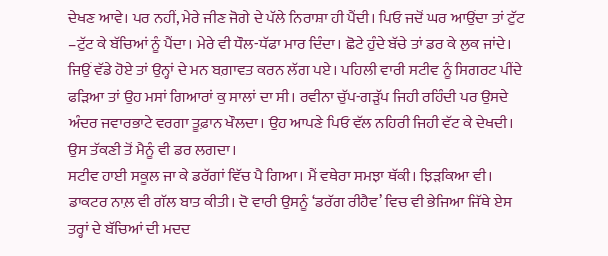ਦੇਖਣ ਆਵੇ। ਪਰ ਨਹੀਂ, ਮੇਰੇ ਜੀਣ ਜੋਗੇ ਦੇ ਪੱਲੇ ਨਿਰਾਸ਼ਾ ਹੀ ਪੈਂਦੀ। ਪਿਓ ਜਦੋਂ ਘਰ ਆਉਂਦਾ ਤਾਂ ਟੁੱਟ –ਟੁੱਟ ਕੇ ਬੱਚਿਆਂ ਨੂੰ ਪੈਂਦਾ। ਮੇਰੇ ਵੀ ਧੌਲ-ਧੱਫਾ ਮਾਰ ਦਿੰਦਾ। ਛੋਟੇ ਹੁੰਦੇ ਬੱਚੇ ਤਾਂ ਡਰ ਕੇ ਲੁਕ ਜਾਂਦੇ। ਜਿਉਂ ਵੱਡੇ ਹੋਏ ਤਾਂ ਉਨ੍ਹਾਂ ਦੇ ਮਨ ਬਗ਼ਾਵਤ ਕਰਨ ਲੱਗ ਪਏ। ਪਹਿਲੀ ਵਾਰੀ ਸਟੀਵ ਨੂੰ ਸਿਗਰਟ ਪੀਂਦੇ ਫੜਿਆ ਤਾਂ ਉਹ ਮਸਾਂ ਗਿਆਰਾਂ ਕੁ ਸਾਲਾਂ ਦਾ ਸੀ। ਰਵੀਨਾ ਚੁੱਪ-ਗੜੁੱਪ ਜਿਹੀ ਰਹਿੰਦੀ ਪਰ ਉਸਦੇ ਅੰਦਰ ਜਵਾਰਭਾਟੇ ਵਰਗਾ ਤੂਫ਼ਾਨ ਖੌਲਦਾ। ਉਹ ਆਪਣੇ ਪਿਓ ਵੱਲ ਨਹਿਰੀ ਜਿਹੀ ਵੱਟ ਕੇ ਦੇਖਦੀ। ਉਸ ਤੱਕਣੀ ਤੋਂ ਮੈਨੂੰ ਵੀ ਡਰ ਲਗਦਾ।
ਸਟੀਵ ਹਾਈ ਸਕੂਲ ਜਾ ਕੇ ਡਰੱਗਾਂ ਵਿੱਚ ਪੈ ਗਿਆ। ਮੈਂ ਵਥੇਰਾ ਸਮਝਾ ਥੱਕੀ। ਝਿੜਕਿਆ ਵੀ। ਡਾਕਟਰ ਨਾਲ਼ ਵੀ ਗੱਲ ਬਾਤ ਕੀਤੀ। ਦੋ ਵਾਰੀ ਉਸਨੂੰ ‘ਡਰੱਗ ਰੀਹੈਵ’ ਵਿਚ ਵੀ ਭੇਜਿਆ ਜਿੱਥੇ ਏਸ ਤਰ੍ਹਾਂ ਦੇ ਬੱਚਿਆਂ ਦੀ ਮਦਦ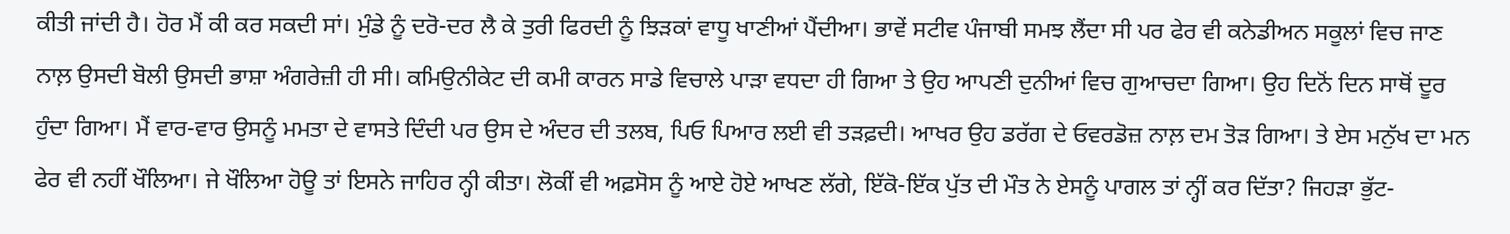ਕੀਤੀ ਜਾਂਦੀ ਹੈ। ਹੋਰ ਮੈਂ ਕੀ ਕਰ ਸਕਦੀ ਸਾਂ। ਮੁੰਡੇ ਨੂੰ ਦਰੋ-ਦਰ ਲੈ ਕੇ ਤੁਰੀ ਫਿਰਦੀ ਨੂੰ ਝਿੜਕਾਂ ਵਾਧੂ ਖਾਣੀਆਂ ਪੈਂਦੀਆ। ਭਾਵੇਂ ਸਟੀਵ ਪੰਜਾਬੀ ਸਮਝ ਲੈਂਦਾ ਸੀ ਪਰ ਫੇਰ ਵੀ ਕਨੇਡੀਅਨ ਸਕੂਲਾਂ ਵਿਚ ਜਾਣ ਨਾਲ਼ ਉਸਦੀ ਬੋਲੀ ਉਸਦੀ ਭਾਸ਼ਾ ਅੰਗਰੇਜ਼ੀ ਹੀ ਸੀ। ਕਮਿਉਨੀਕੇਟ ਦੀ ਕਮੀ ਕਾਰਨ ਸਾਡੇ ਵਿਚਾਲੇ ਪਾੜਾ ਵਧਦਾ ਹੀ ਗਿਆ ਤੇ ਉਹ ਆਪਣੀ ਦੁਨੀਆਂ ਵਿਚ ਗੁਆਚਦਾ ਗਿਆ। ਉਹ ਦਿਨੋਂ ਦਿਨ ਸਾਥੋਂ ਦੂਰ ਹੁੰਦਾ ਗਿਆ। ਮੈਂ ਵਾਰ-ਵਾਰ ਉਸਨੂੰ ਮਮਤਾ ਦੇ ਵਾਸਤੇ ਦਿੰਦੀ ਪਰ ਉਸ ਦੇ ਅੰਦਰ ਦੀ ਤਲਬ, ਪਿਓ ਪਿਆਰ ਲਈ ਵੀ ਤੜਫ਼ਦੀ। ਆਖਰ ਉਹ ਡਰੱਗ ਦੇ ਓਵਰਡੋਜ਼ ਨਾਲ਼ ਦਮ ਤੋੜ ਗਿਆ। ਤੇ ਏਸ ਮਨੁੱਖ ਦਾ ਮਨ ਫੇਰ ਵੀ ਨਹੀਂ ਖੌਲਿਆ। ਜੇ ਖੌਲਿਆ ਹੋਊ ਤਾਂ ਇਸਨੇ ਜਾਹਿਰ ਨ੍ਹੀ ਕੀਤਾ। ਲੋਕੀਂ ਵੀ ਅਫ਼ਸੋਸ ਨੂੰ ਆਏ ਹੋਏ ਆਖਣ ਲੱਗੇ, ਇੱਕੋ-ਇੱਕ ਪੁੱਤ ਦੀ ਮੌਤ ਨੇ ਏਸਨੂੰ ਪਾਗਲ ਤਾਂ ਨ੍ਹੀਂ ਕਰ ਦਿੱਤਾ? ਜਿਹੜਾ ਭੁੱਟ-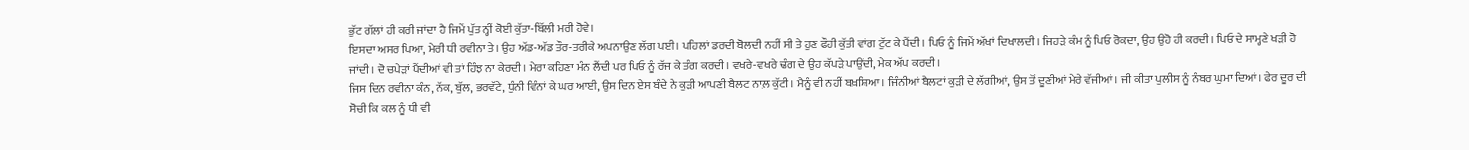ਭੁੱਟ ਗੱਲਾਂ ਹੀ ਕਰੀ ਜਾਂਦਾ ਹੈ ਜਿਮੇਂ ਪੁੱਤ ਨ੍ਹੀਂ ਕੋਈ ਕੁੱਤਾ-ਬਿੱਲੀ ਮਰੀ ਹੋਵੇ।
ਇਸਦਾ ਅਸਰ ਪਿਆ, ਮੇਰੀ ਧੀ ਰਵੀਨਾ ਤੇ। ਉਹ ਅੱਡ-ਅੱਡ ਤੌਰ-ਤਰੀਕੇ ਅਪਨਾਉਣ ਲੱਗ ਪਈ। ਪਹਿਲਾਂ ਡਰਦੀ ਬੋਲਦੀ ਨਹੀਂ ਸੀ ਤੇ ਹੁਣ ਫੌਹੀ ਕੁੱਤੀ ਵਾਂਗ ਟੁੱਟ ਕੇ ਪੈਂਦੀ। ਪਿਓ ਨੂੰ ਜਿਮੇਂ ਅੱਖਾਂ ਦਿਖਾਲਦੀ। ਜਿਹੜੇ ਕੰਮ ਨੂੰ ਪਿਓ ਰੋਕਦਾ, ਉਹ ਉਹੋ ਹੀ ਕਰਦੀ। ਪਿਓ ਦੇ ਸਾਮ੍ਹਣੇ ਖੜੀ ਹੋ ਜਾਂਦੀ। ਦੋ ਚਪੇੜਾਂ ਪੈਂਦੀਆਂ ਵੀ ਤਾਂ ਹਿੰਝ ਨਾ ਕੇਰਦੀ। ਮੇਰਾ ਕਹਿਣਾ ਮੰਨ ਲੈਂਦੀ ਪਰ ਪਿਓ ਨੂੰ ਰੱਜ ਕੇ ਤੰਗ ਕਰਦੀ। ਵਖਰੇ-ਵਖਰੇ ਢੰਗ ਦੇ ਉਹ ਕੱਪੜੇ ਪਾਉਂਦੀ, ਮੇਕ ਅੱਪ ਕਰਦੀ।
ਜਿਸ ਦਿਨ ਰਵੀਨਾ ਕੰਨ, ਨੱਕ, ਬੁੱਲ, ਭਰਵੱਟੇ, ਧੁੰਨੀ ਵਿੰਨਾਂ ਕੇ ਘਰ ਆਈ, ਉਸ ਦਿਨ ਏਸ ਬੰਦੇ ਨੇ ਕੁੜੀ ਆਪਣੀ ਬੈਲਟ ਨਾਲ਼ ਕੁੱਟੀ। ਮੈਨੂੰ ਵੀ ਨਹੀਂ ਬਖ਼ਸ਼ਿਆ। ਜਿੰਨੀਆਂ ਬੈਲਟਾਂ ਕੁੜੀ ਦੇ ਲੱਗੀਆਂ, ਉਸ ਤੋਂ ਦੂਣੀਆਂ ਮੇਰੇ ਵੱਜੀਆਂ। ਜੀ ਕੀਤਾ ਪੁਲੀਸ ਨੂੰ ਨੰਬਰ ਘੁਮਾ ਦਿਆਂ। ਫੇਰ ਦੂਰ ਦੀ ਸੋਚੀ ਕਿ ਕਲ ਨੂੰ ਧੀ ਵੀ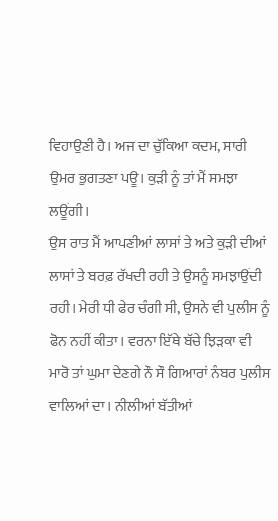ਵਿਹਾਉਣੀ ਹੈ। ਅਜ ਦਾ ਚੁੱਕਿਆ ਕਦਮ, ਸਾਰੀ ਉਮਰ ਭੁਗਤਣਾ ਪਊ। ਕੁੜੀ ਨੂੰ ਤਾਂ ਮੈਂ ਸਮਝਾ ਲਊਂਗੀ।
ਉਸ ਰਾਤ ਮੈਂ ਆਪਣੀਆਂ ਲਾਸਾਂ ਤੇ ਅਤੇ ਕੁੜੀ ਦੀਆਂ ਲਾਸਾਂ ਤੇ ਬਰਫ਼ ਰੱਖਦੀ ਰਹੀ ਤੇ ਉਸਨੂੰ ਸਮਝਾਉਂਦੀ ਰਹੀ। ਮੇਰੀ ਧੀ ਫੇਰ ਚੰਗੀ ਸੀ, ਉਸਨੇ ਵੀ ਪੁਲੀਸ ਨੂੰ ਫੋਨ ਨਹੀਂ ਕੀਤਾ। ਵਰਨਾ ਇੱਥੇ ਬੱਚੇ ਝਿੜਕਾ ਵੀ ਮਾਰੋ ਤਾਂ ਘੁਮਾ ਦੇਣਗੇ ਨੌ ਸੌ ਗਿਆਰਾਂ ਨੰਬਰ ਪੁਲੀਸ ਵਾਲਿਆਂ ਦਾ। ਨੀਲੀਆਂ ਬੱਤੀਆਂ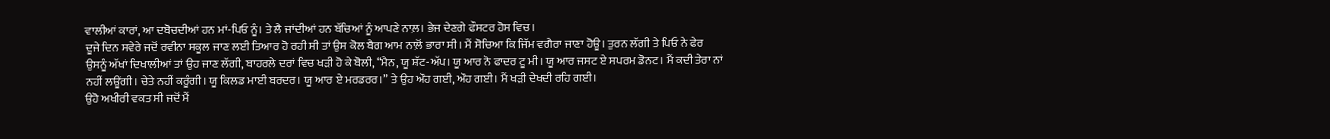ਵਾਲੀਆਂ ਕਾਰਾਂ, ਆ ਦਬੋਚਦੀਆਂ ਹਨ ਮਾਂ-ਪਿਓ ਨੂੰ। ਤੇ ਲੈ ਜਾਂਦੀਆਂ ਹਨ ਬੱਚਿਆਂ ਨੂੰ ਆਪਣੇ ਨਾਲ਼। ਭੇਜ ਦੇਣਗੇ ਫੌਸਟਰ ਹੋਸ ਵਿਚ।
ਦੂਜੇ ਦਿਨ ਸਵੇਰੇ ਜਦੋਂ ਰਵੀਨਾ ਸਕੂਲ ਜਾਣ ਲਈ ਤਿਆਰ ਹੋ ਰਹੀ ਸੀ ਤਾਂ ਉਸ ਕੋਲ ਬੈਗ ਆਮ ਨਾਲ਼ੋਂ ਭਾਰਾ ਸੀ। ਮੈਂ ਸੋਚਿਆ ਕਿ ਜਿੱਮ ਵਗੈਰਾ ਜਾਣਾ ਹੋਊ। ਤੁਰਨ ਲੱਗੀ ਤੇ ਪਿਓ ਨੇ ਫੇਰ ਉਸਨੂੰ ਅੱਖਾਂ ਦਿਖਾਲੀਆਂ ਤਾਂ ਉਹ ਜਾਣ ਲੱਗੀ, ਬਾਹਰਲੇ ਦਰਾਂ ਵਿਚ ਖੜੀ ਹੋ ਕੇ ਬੋਲੀ, “ਮੈਨ, ਯੂ ਸ਼ੱਟ-ਅੱਪ। ਯੂ ਆਰ ਨੋ ਫਾਦਰ ਟੂ ਮੀ। ਯੂ ਆਰ ਜਸਟ ਏ ਸਪਰਮ ਡੋਨਟ। ਮੈਂ ਕਦੀ ਤੇਰਾ ਨਾਂ ਨਹੀਂ ਲਊਂਗੀ। ਚੇਤੇ ਨਹੀਂ ਕਰੂੰਗੀ। ਯੂ ਕਿਲਡ ਮਾਈ ਬਰਦਰ। ਯੂ ਆਰ ਏ ਮਰਡਰਰ।” ਤੇ ਉਹ ਔਹ ਗਈ, ਔਹ ਗਈ। ਮੈਂ ਖੜੀ ਦੇਖਦੀ ਰਹਿ ਗਈ।
ਉਹੋ ਅਖੀਰੀ ਵਕਤ ਸੀ ਜਦੋਂ ਮੈਂ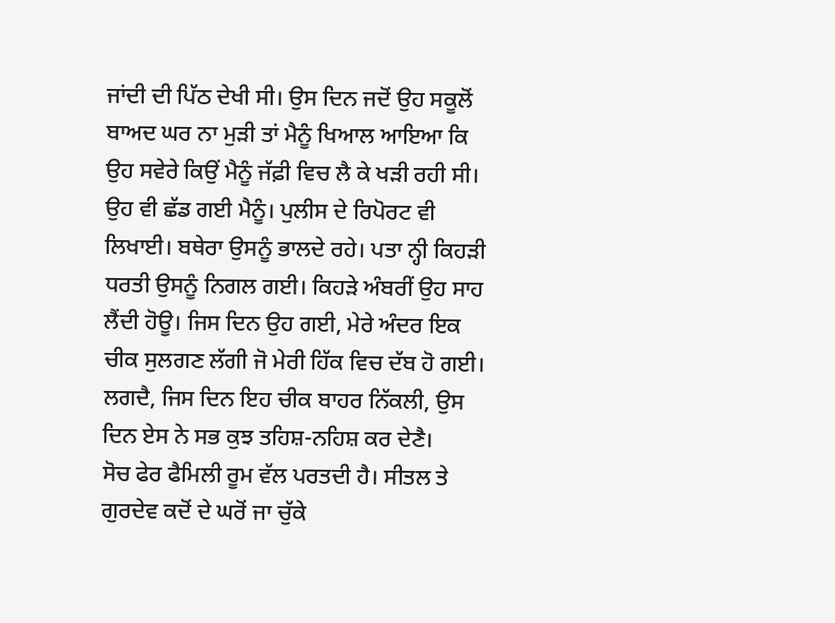ਜਾਂਦੀ ਦੀ ਪਿੱਠ ਦੇਖੀ ਸੀ। ਉਸ ਦਿਨ ਜਦੋਂ ਉਹ ਸਕੂਲੋਂ ਬਾਅਦ ਘਰ ਨਾ ਮੁੜੀ ਤਾਂ ਮੈਨੂੰ ਖਿਆਲ ਆਇਆ ਕਿ ਉਹ ਸਵੇਰੇ ਕਿਉਂ ਮੈਨੂੰ ਜੱਫ਼ੀ ਵਿਚ ਲੈ ਕੇ ਖੜੀ ਰਹੀ ਸੀ। ਉਹ ਵੀ ਛੱਡ ਗਈ ਮੈਨੂੰ। ਪੁਲੀਸ ਦੇ ਰਿਪੋਰਟ ਵੀ ਲਿਖਾਈ। ਬਥੇਰਾ ਉਸਨੂੰ ਭਾਲਦੇ ਰਹੇ। ਪਤਾ ਨ੍ਹੀ ਕਿਹੜੀ ਧਰਤੀ ਉਸਨੂੰ ਨਿਗਲ ਗਈ। ਕਿਹੜੇ ਅੰਬਰੀਂ ਉਹ ਸਾਹ ਲੈਂਦੀ ਹੋਊ। ਜਿਸ ਦਿਨ ਉਹ ਗਈ, ਮੇਰੇ ਅੰਦਰ ਇਕ ਚੀਕ ਸੁਲਗਣ ਲੱਗੀ ਜੋ ਮੇਰੀ ਹਿੱਕ ਵਿਚ ਦੱਬ ਹੋ ਗਈ। ਲਗਦੈ, ਜਿਸ ਦਿਨ ਇਹ ਚੀਕ ਬਾਹਰ ਨਿੱਕਲੀ, ਉਸ ਦਿਨ ਏਸ ਨੇ ਸਭ ਕੁਝ ਤਹਿਸ਼-ਨਹਿਸ਼ ਕਰ ਦੇਣੈ।
ਸੋਚ ਫੇਰ ਫੈਮਿਲੀ ਰੂਮ ਵੱਲ ਪਰਤਦੀ ਹੈ। ਸੀਤਲ ਤੇ ਗੁਰਦੇਵ ਕਦੋਂ ਦੇ ਘਰੋਂ ਜਾ ਚੁੱਕੇ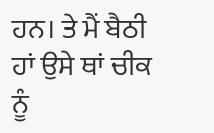ਹਨ। ਤੇ ਮੈਂ ਬੈਠੀ ਹਾਂ ਉਸੇ ਥਾਂ ਚੀਕ ਨੂੰ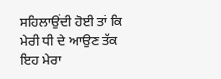ਸਹਿਲਾਉਂਦੀ ਹੋਈ ਤਾਂ ਕਿ ਮੇਰੀ ਧੀ ਦੇ ਆਉਣ ਤੱਕ ਇਹ ਮੇਰਾ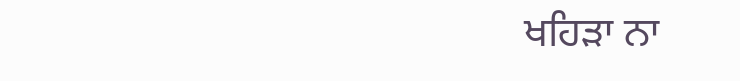ਖਹਿੜਾ ਨਾ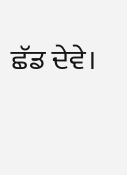ਛੱਡ ਦੇਵੇ।